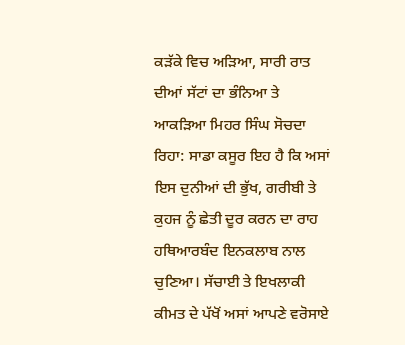ਕੜੱਕੇ ਵਿਚ ਅੜਿਆ, ਸਾਰੀ ਰਾਤ ਦੀਆਂ ਸੱਟਾਂ ਦਾ ਭੰਨਿਆ ਤੇ ਆਕੜਿਆ ਮਿਹਰ ਸਿੰਘ ਸੋਚਦਾ ਰਿਹਾ: ਸਾਡਾ ਕਸੂਰ ਇਹ ਹੈ ਕਿ ਅਸਾਂ ਇਸ ਦੁਨੀਆਂ ਦੀ ਭੁੱਖ, ਗਰੀਬੀ ਤੇ ਕੁਹਜ ਨੂੰ ਛੇਤੀ ਦੂਰ ਕਰਨ ਦਾ ਰਾਹ ਹਥਿਆਰਬੰਦ ਇਨਕਲਾਬ ਨਾਲ ਚੁਣਿਆ। ਸੱਚਾਈ ਤੇ ਇਖਲਾਕੀ ਕੀਮਤ ਦੇ ਪੱਖੋਂ ਅਸਾਂ ਆਪਣੇ ਵਰੋਸਾਏ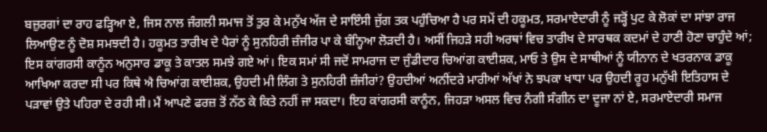ਬਜ਼ੁਰਗਾਂ ਦਾ ਰਾਹ ਫੜ੍ਹਿਆ ਏ, ਜਿਸ ਨਾਲ ਜੰਗਲੀ ਸਮਾਜ ਤੋਂ ਤੁਰ ਕੇ ਮਨੁੱਖ ਅੱਜ ਦੇ ਸਾਇੰਸੀ ਜੁੱਗ ਤਕ ਪਹੁੰਚਿਆ ਹੈ ਪਰ ਸਮੇਂ ਦੀ ਹਕੂਮਤ, ਸਰਮਾਏਦਾਰੀ ਨੂੰ ਜੜ੍ਹੋਂ ਪੁਟ ਕੇ ਲੋਕਾਂ ਦਾ ਸਾਂਝਾ ਰਾਜ ਲਿਆਉਣ ਨੂੰ ਦੋਸ਼ ਸਮਝਦੀ ਹੈ। ਹਕੂਮਤ ਤਾਰੀਖ ਦੇ ਪੈਰਾਂ ਨੂੰ ਸੁਨਹਿਰੀ ਜ਼ੰਜੀਰ ਪਾ ਕੇ ਬੰਨ੍ਹਿਆ ਲੋੜਦੀ ਹੈ। ਅਸੀਂ ਜਿਹੜੇ ਸਹੀ ਅਰਥਾਂ ਵਿਚ ਤਾਰੀਖ ਦੇ ਸਾਰਥਕ ਕਦਮਾਂ ਦੇ ਹਾਣੀ ਹੋਣਾ ਚਾਹੁੰਦੇ ਆਂ; ਇਸ ਕਾਂਗਰਸੀ ਕਾਨੂੰਨ ਅਨੁਸਾਰ ਡਾਕੂ ਤੇ ਕਾਤਲ ਸਮਝੇ ਗਏ ਆਂ। ਇਕ ਸਮਾਂ ਸੀ ਜਦੋਂ ਸਾਮਰਾਜ ਦਾ ਜੁੰਡੀਦਾਰ ਚਿਆਂਗ ਕਾਈਸ਼ਕ, ਮਾਓ ਤੇ ਉਸ ਦੇ ਸਾਥੀਆਂ ਨੂੰ ਯੀਨਾਨ ਦੇ ਖਤਰਨਾਕ ਡਾਕੂ ਆਖਿਆ ਕਰਦਾ ਸੀ ਪਰ ਕਿਥੇ ਐ ਚਿਆਂਗ ਕਾਈਸ਼ਕ, ਉਹਦੀ ਮੀ ਲਿੰਗ ਤੇ ਸੁਨਹਿਰੀ ਜ਼ੰਜੀਰਾਂ? ਉਹਦੀਆਂ ਅਨੀਂਦਰੇ ਮਾਰੀਆਂ ਅੱਖਾਂ ਨੇ ਝਪਕਾ ਖਾਧਾ ਪਰ ਉਹਦੀ ਰੂਹ ਮਨੁੱਖੀ ਇਤਿਹਾਸ ਦੇ ਪੜਾਵਾਂ ਉਤੇ ਪਹਿਰਾ ਦੇ ਰਹੀ ਸੀ। ਮੈਂ ਆਪਣੇ ਫਰਜ਼ ਤੋਂ ਨੱਠ ਕੇ ਕਿਤੇ ਨਹੀਂ ਜਾ ਸਕਦਾ। ਇਹ ਕਾਂਗਰਸੀ ਕਾਨੂੰਨ, ਜਿਹੜਾ ਅਸਲ ਵਿਚ ਨੰਗੀ ਸੰਗੀਨ ਦਾ ਦੂਜਾ ਨਾਂ ਏ, ਸਰਮਾਏਦਾਰੀ ਸਮਾਜ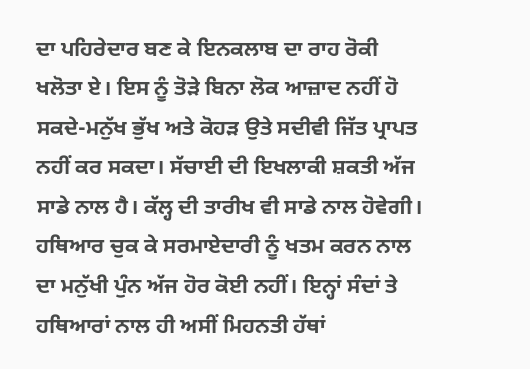ਦਾ ਪਹਿਰੇਦਾਰ ਬਣ ਕੇ ਇਨਕਲਾਬ ਦਾ ਰਾਹ ਰੋਕੀ ਖਲੋਤਾ ਏ। ਇਸ ਨੂੰ ਤੋੜੇ ਬਿਨਾ ਲੋਕ ਆਜ਼ਾਦ ਨਹੀਂ ਹੋ ਸਕਦੇ-ਮਨੁੱਖ ਭੁੱਖ ਅਤੇ ਕੋਹੜ ਉਤੇ ਸਦੀਵੀ ਜਿੱਤ ਪ੍ਰਾਪਤ ਨਹੀਂ ਕਰ ਸਕਦਾ। ਸੱਚਾਈ ਦੀ ਇਖਲਾਕੀ ਸ਼ਕਤੀ ਅੱਜ ਸਾਡੇ ਨਾਲ ਹੈ। ਕੱਲ੍ਹ ਦੀ ਤਾਰੀਖ ਵੀ ਸਾਡੇ ਨਾਲ ਹੋਵੇਗੀ। ਹਥਿਆਰ ਚੁਕ ਕੇ ਸਰਮਾਏਦਾਰੀ ਨੂੰ ਖਤਮ ਕਰਨ ਨਾਲ ਦਾ ਮਨੁੱਖੀ ਪੁੰਨ ਅੱਜ ਹੋਰ ਕੋਈ ਨਹੀਂ। ਇਨ੍ਹਾਂ ਸੰਦਾਂ ਤੇ ਹਥਿਆਰਾਂ ਨਾਲ ਹੀ ਅਸੀਂ ਮਿਹਨਤੀ ਹੱਥਾਂ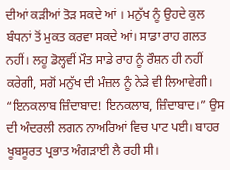ਦੀਆਂ ਕੜੀਆਂ ਤੋੜ ਸਕਦੇ ਆਂ । ਮਨੁੱਖ ਨੂੰ ਉਹਦੇ ਕੁਲ ਬੰਧਨਾਂ ਤੋਂ ਮੁਕਤ ਕਰਵਾ ਸਕਦੇ ਆਂ। ਸਾਡਾ ਰਾਹ ਗਲਤ ਨਹੀਂ। ਲਹੂ ਡੋਲ੍ਹਵੀਂ ਮੌਤ ਸਾਡੇ ਰਾਹ ਨੂੰ ਰੌਸ਼ਨ ਹੀ ਨਹੀਂ ਕਰੇਗੀ, ਸਗੋਂ ਮਨੁੱਖ ਦੀ ਮੰਜ਼ਲ ਨੂੰ ਨੇੜੇ ਵੀ ਲਿਆਵੇਗੀ। “ਇਨਕਲਾਬ ਜ਼ਿੰਦਾਬਾਦ! ਇਨਕਲਾਬ, ਜ਼ਿੰਦਾਬਾਦ।” ਉਸ ਦੀ ਅੰਦਰਲੀ ਲਗਨ ਨਾਅਰਿਆਂ ਵਿਚ ਪਾਟ ਪਈ। ਬਾਹਰ ਖੂਬਸੂਰਤ ਪ੍ਰਭਾਤ ਅੰਗੜਾਈ ਲੈ ਰਹੀ ਸੀ।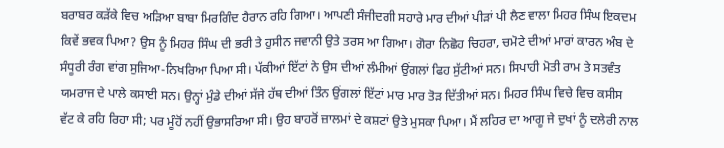ਬਰਾਬਰ ਕੜੱਕੇ ਵਿਚ ਅੜਿਆ ਬਾਬਾ ਮਿਰਗਿੰਦ ਹੈਰਾਨ ਰਹਿ ਗਿਆ। ਆਪਣੀ ਸੰਜੀਦਗੀ ਸਹਾਰੇ ਮਾਰ ਦੀਆਂ ਪੀੜਾਂ ਪੀ ਲੈਣ ਵਾਲਾ ਮਿਹਰ ਸਿੰਘ ਇਕਦਮ ਕਿਵੇਂ ਭਵਕ ਪਿਆ? ਉਸ ਨੂੰ ਮਿਹਰ ਸਿੰਘ ਦੀ ਭਰੀ ਤੇ ਹੁਸੀਨ ਜਵਾਨੀ ਉਤੇ ਤਰਸ ਆ ਗਿਆ। ਗੋਰਾ ਨਿਛੋਹ ਚਿਹਰਾ, ਚਮੋਟੇ ਦੀਆਂ ਮਾਰਾਂ ਕਾਰਨ ਅੰਬ ਦੇ ਸੰਧੂਰੀ ਰੰਗ ਵਾਂਗ ਸੁਜਿਆ-ਨਿਖਰਿਆ ਪਿਆ ਸੀ। ਪੱਕੀਆਂ ਇੱਟਾਂ ਨੇ ਉਸ ਦੀਆਂ ਲੰਮੀਆਂ ਉਂਗਲਾਂ ਫਿਹ ਸੁੱਟੀਆਂ ਸਨ। ਸਿਪਾਹੀ ਮੋਤੀ ਰਾਮ ਤੇ ਸਤਵੰਤ ਯਮਰਾਜ ਦੇ ਪਾਲੇ ਕਸਾਈ ਸਨ। ਉਨ੍ਹਾਂ ਮੁੰਡੇ ਦੀਆਂ ਸੱਜੇ ਹੱਥ ਦੀਆਂ ਤਿੰਨ ਉਂਗਲਾਂ ਇੱਟਾਂ ਮਾਰ ਮਾਰ ਤੋੜ ਦਿੱਤੀਆਂ ਸਨ। ਮਿਹਰ ਸਿੰਘ ਵਿਚੇ ਵਿਚ ਕਸੀਸ ਵੱਟ ਕੇ ਰਹਿ ਰਿਹਾ ਸੀ; ਪਰ ਮੂੰਹੋਂ ਨਹੀਂ ਉਭਾਸਰਿਆ ਸੀ। ਉਹ ਬਾਹਰੋਂ ਜ਼ਾਲਮਾਂ ਦੇ ਕਸ਼ਟਾਂ ਉਤੇ ਮੁਸਕਾ ਪਿਆ। ਮੈਂ ਲਹਿਰ ਦਾ ਆਗੂ ਜੇ ਦੁਖਾਂ ਨੂੰ ਦਲੇਰੀ ਨਾਲ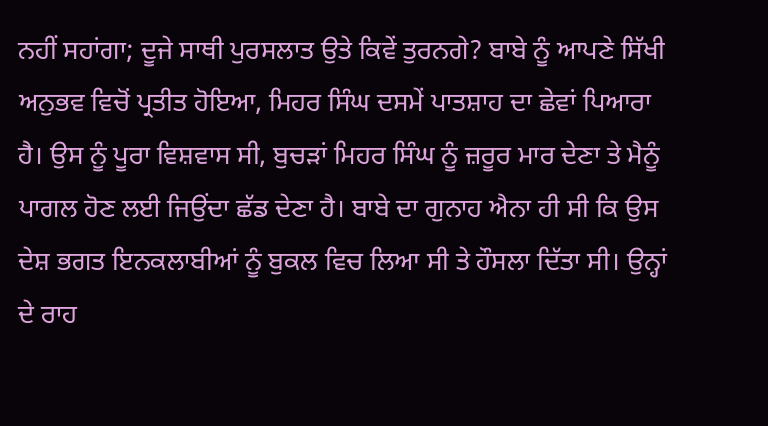ਨਹੀਂ ਸਹਾਂਗਾ; ਦੂਜੇ ਸਾਥੀ ਪੁਰਸਲਾਤ ਉਤੇ ਕਿਵੇਂ ਤੁਰਨਗੇ? ਬਾਬੇ ਨੂੰ ਆਪਣੇ ਸਿੱਖੀ ਅਨੁਭਵ ਵਿਚੋਂ ਪ੍ਰਤੀਤ ਹੋਇਆ, ਮਿਹਰ ਸਿੰਘ ਦਸਮੇਂ ਪਾਤਸ਼ਾਹ ਦਾ ਛੇਵਾਂ ਪਿਆਰਾ ਹੈ। ਉਸ ਨੂੰ ਪੂਰਾ ਵਿਸ਼ਵਾਸ ਸੀ, ਬੁਚੜਾਂ ਮਿਹਰ ਸਿੰਘ ਨੂੰ ਜ਼ਰੂਰ ਮਾਰ ਦੇਣਾ ਤੇ ਮੈਨੂੰ ਪਾਗਲ ਹੋਣ ਲਈ ਜਿਉਂਦਾ ਛੱਡ ਦੇਣਾ ਹੈ। ਬਾਬੇ ਦਾ ਗੁਨਾਹ ਐਨਾ ਹੀ ਸੀ ਕਿ ਉਸ ਦੇਸ਼ ਭਗਤ ਇਨਕਲਾਬੀਆਂ ਨੂੰ ਬੁਕਲ ਵਿਚ ਲਿਆ ਸੀ ਤੇ ਹੌਸਲਾ ਦਿੱਤਾ ਸੀ। ਉਨ੍ਹਾਂ ਦੇ ਰਾਹ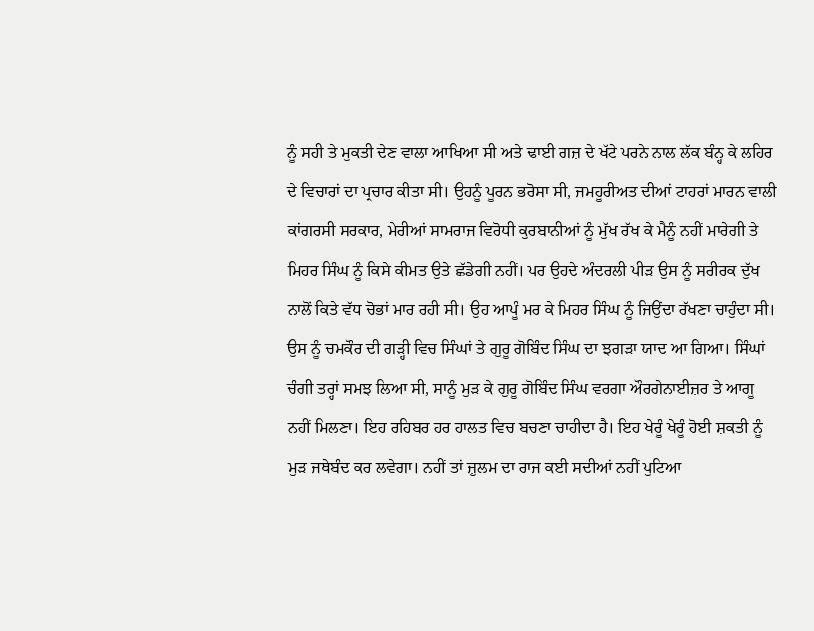ਨੂੰ ਸਹੀ ਤੇ ਮੁਕਤੀ ਦੇਣ ਵਾਲਾ ਆਖਿਆ ਸੀ ਅਤੇ ਢਾਈ ਗਜ਼ ਦੇ ਖੱਟੇ ਪਰਨੇ ਨਾਲ ਲੱਕ ਬੰਨ੍ਹ ਕੇ ਲਹਿਰ ਦੇ ਵਿਚਾਰਾਂ ਦਾ ਪ੍ਰਚਾਰ ਕੀਤਾ ਸੀ। ਉਹਨੂੰ ਪੂਰਨ ਭਰੋਸਾ ਸੀ, ਜਮਹੂਰੀਅਤ ਦੀਆਂ ਟਾਹਰਾਂ ਮਾਰਨ ਵਾਲੀ ਕਾਂਗਰਸੀ ਸਰਕਾਰ, ਮੇਰੀਆਂ ਸਾਮਰਾਜ ਵਿਰੋਧੀ ਕੁਰਬਾਨੀਆਂ ਨੂੰ ਮੁੱਖ ਰੱਖ ਕੇ ਮੈਨੂੰ ਨਹੀਂ ਮਾਰੇਗੀ ਤੇ ਮਿਹਰ ਸਿੰਘ ਨੂੰ ਕਿਸੇ ਕੀਮਤ ਉਤੇ ਛੱਡੇਗੀ ਨਹੀਂ। ਪਰ ਉਹਦੇ ਅੰਦਰਲੀ ਪੀੜ ਉਸ ਨੂੰ ਸਰੀਰਕ ਦੁੱਖ ਨਾਲੋਂ ਕਿਤੇ ਵੱਧ ਚੋਭਾਂ ਮਾਰ ਰਹੀ ਸੀ। ਉਹ ਆਪੂੰ ਮਰ ਕੇ ਮਿਹਰ ਸਿੰਘ ਨੂੰ ਜਿਉਂਦਾ ਰੱਖਣਾ ਚਾਹੁੰਦਾ ਸੀ। ਉਸ ਨੂੰ ਚਮਕੌਰ ਦੀ ਗੜ੍ਹੀ ਵਿਚ ਸਿੰਘਾਂ ਤੇ ਗੁਰੂ ਗੋਬਿੰਦ ਸਿੰਘ ਦਾ ਝਗੜਾ ਯਾਦ ਆ ਗਿਆ। ਸਿੰਘਾਂ ਚੰਗੀ ਤਰ੍ਹਾਂ ਸਮਝ ਲਿਆ ਸੀ, ਸਾਨੂੰ ਮੁੜ ਕੇ ਗੁਰੂ ਗੋਬਿੰਦ ਸਿੰਘ ਵਰਗਾ ਔਰਗੇਨਾਈਜ਼ਰ ਤੇ ਆਗੂ ਨਹੀਂ ਮਿਲਣਾ। ਇਹ ਰਹਿਬਰ ਹਰ ਹਾਲਤ ਵਿਚ ਬਚਣਾ ਚਾਹੀਦਾ ਹੈ। ਇਹ ਖੇਰੂੰ ਖੇਰੂੰ ਹੋਈ ਸ਼ਕਤੀ ਨੂੰ ਮੁੜ ਜਥੇਬੰਦ ਕਰ ਲਵੇਗਾ। ਨਹੀਂ ਤਾਂ ਜ਼ੁਲਮ ਦਾ ਰਾਜ ਕਈ ਸਦੀਆਂ ਨਹੀਂ ਪੁਟਿਆ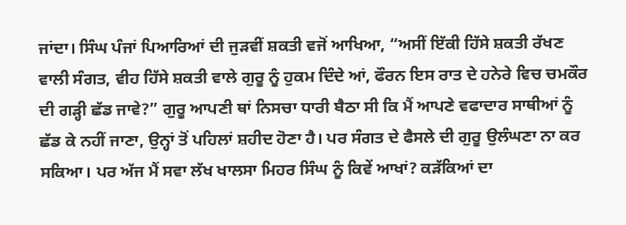ਜਾਂਦਾ। ਸਿੰਘ ਪੰਜਾਂ ਪਿਆਰਿਆਂ ਦੀ ਜੁੜਵੀਂ ਸ਼ਕਤੀ ਵਜੋਂ ਆਖਿਆ, “ਅਸੀਂ ਇੱਕੀ ਹਿੱਸੇ ਸ਼ਕਤੀ ਰੱਖਣ ਵਾਲੀ ਸੰਗਤ, ਵੀਹ ਹਿੱਸੇ ਸ਼ਕਤੀ ਵਾਲੇ ਗੁਰੂ ਨੂੰ ਹੁਕਮ ਦਿੰਦੇ ਆਂ, ਫੌਰਨ ਇਸ ਰਾਤ ਦੇ ਹਨੇਰੇ ਵਿਚ ਚਮਕੌਰ ਦੀ ਗੜ੍ਹੀ ਛੱਡ ਜਾਵੇ?” ਗੁਰੂ ਆਪਣੀ ਥਾਂ ਨਿਸਚਾ ਧਾਰੀ ਬੈਠਾ ਸੀ ਕਿ ਮੈਂ ਆਪਣੇ ਵਫਾਦਾਰ ਸਾਥੀਆਂ ਨੂੰ ਛੱਡ ਕੇ ਨਹੀਂ ਜਾਣਾ, ਉਨ੍ਹਾਂ ਤੋਂ ਪਹਿਲਾਂ ਸ਼ਹੀਦ ਹੋਣਾ ਹੈ। ਪਰ ਸੰਗਤ ਦੇ ਫੈਸਲੇ ਦੀ ਗੁਰੂ ਉਲੰਘਣਾ ਨਾ ਕਰ ਸਕਿਆ। ਪਰ ਅੱਜ ਮੈਂ ਸਵਾ ਲੱਖ ਖਾਲਸਾ ਮਿਹਰ ਸਿੰਘ ਨੂੰ ਕਿਵੇਂ ਆਖਾਂ? ਕੜੱਕਿਆਂ ਦਾ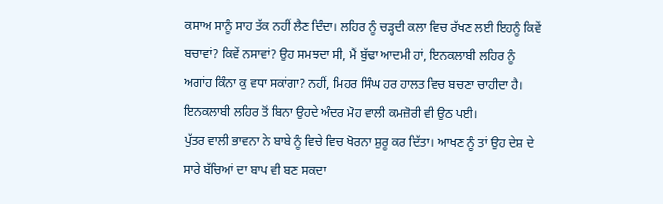ਕਸਾਅ ਸਾਨੂੰ ਸਾਹ ਤੱਕ ਨਹੀਂ ਲੈਣ ਦਿੰਦਾ। ਲਹਿਰ ਨੂੰ ਚੜ੍ਹਦੀ ਕਲਾ ਵਿਚ ਰੱਖਣ ਲਈ ਇਹਨੂੰ ਕਿਵੇਂ ਬਚਾਵਾਂ? ਕਿਵੇਂ ਨਸਾਵਾਂ? ਉਹ ਸਮਝਦਾ ਸੀ, ਮੈਂ ਬੁੱਢਾ ਆਦਮੀ ਹਾਂ, ਇਨਕਲਾਬੀ ਲਹਿਰ ਨੂੰ ਅਗਾਂਹ ਕਿੰਨਾ ਕੁ ਵਧਾ ਸਕਾਂਗਾ? ਨਹੀਂ, ਮਿਹਰ ਸਿੰਘ ਹਰ ਹਾਲਤ ਵਿਚ ਬਚਣਾ ਚਾਹੀਦਾ ਹੈ। ਇਨਕਲਾਬੀ ਲਹਿਰ ਤੋਂ ਬਿਨਾ ਉਹਦੇ ਅੰਦਰ ਮੋਹ ਵਾਲੀ ਕਮਜ਼ੋਰੀ ਵੀ ਉਠ ਪਈ।
ਪੁੱਤਰ ਵਾਲੀ ਭਾਵਨਾ ਨੇ ਬਾਬੇ ਨੂੰ ਵਿਚੇ ਵਿਚ ਖੋਰਨਾ ਸ਼ੁਰੂ ਕਰ ਦਿੱਤਾ। ਆਖਣ ਨੂੰ ਤਾਂ ਉਹ ਦੇਸ਼ ਦੇ ਸਾਰੇ ਬੱਚਿਆਂ ਦਾ ਬਾਪ ਵੀ ਬਣ ਸਕਦਾ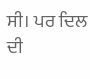ਸੀ। ਪਰ ਦਿਲ ਦੀ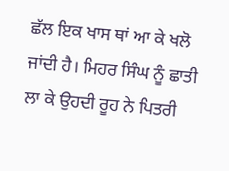ਛੱਲ ਇਕ ਖਾਸ ਥਾਂ ਆ ਕੇ ਖਲੋ ਜਾਂਦੀ ਹੈ। ਮਿਹਰ ਸਿੰਘ ਨੂੰ ਛਾਤੀ ਲਾ ਕੇ ਉਹਦੀ ਰੂਹ ਨੇ ਪਿਤਰੀ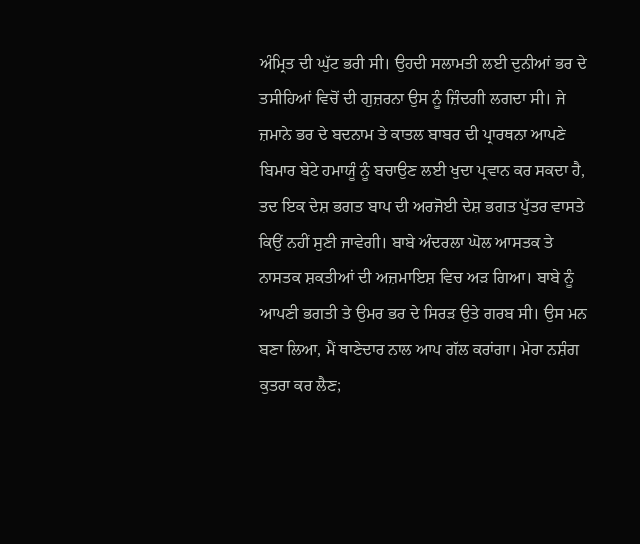ਅੰਮ੍ਰਿਤ ਦੀ ਘੁੱਟ ਭਰੀ ਸੀ। ਉਹਦੀ ਸਲਾਮਤੀ ਲਈ ਦੁਨੀਆਂ ਭਰ ਦੇ ਤਸੀਹਿਆਂ ਵਿਚੋਂ ਦੀ ਗੁਜ਼ਰਨਾ ਉਸ ਨੂੰ ਜ਼ਿੰਦਗੀ ਲਗਦਾ ਸੀ। ਜੇ ਜ਼ਮਾਨੇ ਭਰ ਦੇ ਬਦਨਾਮ ਤੇ ਕਾਤਲ ਬਾਬਰ ਦੀ ਪ੍ਰਾਰਥਨਾ ਆਪਣੇ ਬਿਮਾਰ ਬੇਟੇ ਹਮਾਯੂੰ ਨੂੰ ਬਚਾਉਣ ਲਈ ਖੁਦਾ ਪ੍ਰਵਾਨ ਕਰ ਸਕਦਾ ਹੈ, ਤਦ ਇਕ ਦੇਸ਼ ਭਗਤ ਬਾਪ ਦੀ ਅਰਜੋਈ ਦੇਸ਼ ਭਗਤ ਪੁੱਤਰ ਵਾਸਤੇ ਕਿਉਂ ਨਹੀਂ ਸੁਣੀ ਜਾਵੇਗੀ। ਬਾਬੇ ਅੰਦਰਲਾ ਘੋਲ ਆਸਤਕ ਤੇ ਨਾਸਤਕ ਸ਼ਕਤੀਆਂ ਦੀ ਅਜ਼ਮਾਇਸ਼ ਵਿਚ ਅੜ ਗਿਆ। ਬਾਬੇ ਨੂੰ ਆਪਣੀ ਭਗਤੀ ਤੇ ਉਮਰ ਭਰ ਦੇ ਸਿਰੜ ਉਤੇ ਗਰਬ ਸੀ। ਉਸ ਮਨ ਬਣਾ ਲਿਆ, ਮੈਂ ਥਾਣੇਦਾਰ ਨਾਲ ਆਪ ਗੱਲ ਕਰਾਂਗਾ। ਮੇਰਾ ਨਸ਼ੰਗ ਕੁਤਰਾ ਕਰ ਲੈਣ;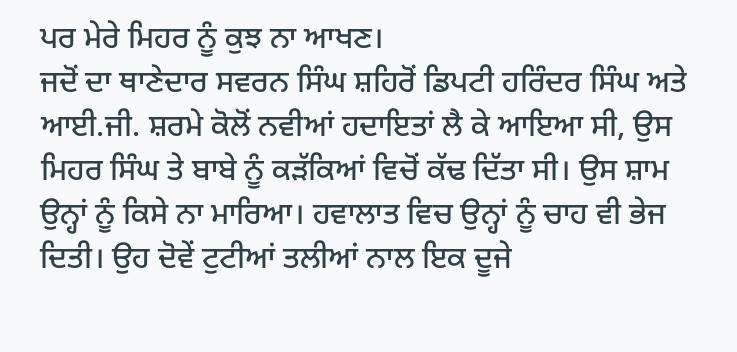ਪਰ ਮੇਰੇ ਮਿਹਰ ਨੂੰ ਕੁਝ ਨਾ ਆਖਣ।
ਜਦੋਂ ਦਾ ਥਾਣੇਦਾਰ ਸਵਰਨ ਸਿੰਘ ਸ਼ਹਿਰੋਂ ਡਿਪਟੀ ਹਰਿੰਦਰ ਸਿੰਘ ਅਤੇ ਆਈ.ਜੀ. ਸ਼ਰਮੇ ਕੋਲੋਂ ਨਵੀਆਂ ਹਦਾਇਤਾਂ ਲੈ ਕੇ ਆਇਆ ਸੀ, ਉਸ ਮਿਹਰ ਸਿੰਘ ਤੇ ਬਾਬੇ ਨੂੰ ਕੜੱਕਿਆਂ ਵਿਚੋਂ ਕੱਢ ਦਿੱਤਾ ਸੀ। ਉਸ ਸ਼ਾਮ ਉਨ੍ਹਾਂ ਨੂੰ ਕਿਸੇ ਨਾ ਮਾਰਿਆ। ਹਵਾਲਾਤ ਵਿਚ ਉਨ੍ਹਾਂ ਨੂੰ ਚਾਹ ਵੀ ਭੇਜ ਦਿਤੀ। ਉਹ ਦੋਵੇਂ ਟੁਟੀਆਂ ਤਲੀਆਂ ਨਾਲ ਇਕ ਦੂਜੇ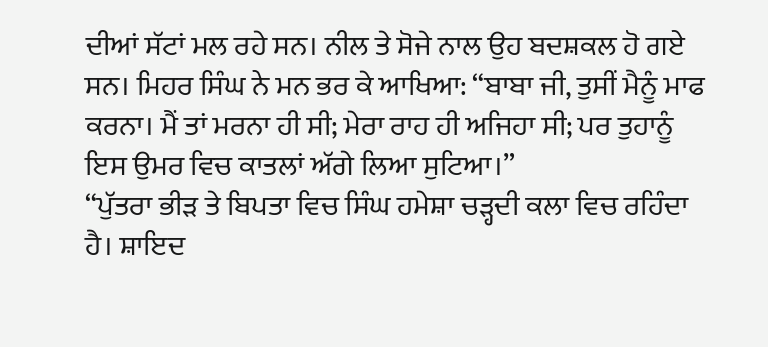ਦੀਆਂ ਸੱਟਾਂ ਮਲ ਰਹੇ ਸਨ। ਨੀਲ ਤੇ ਸੋਜੇ ਨਾਲ ਉਹ ਬਦਸ਼ਕਲ ਹੋ ਗਏ ਸਨ। ਮਿਹਰ ਸਿੰਘ ਨੇ ਮਨ ਭਰ ਕੇ ਆਖਿਆ: “ਬਾਬਾ ਜੀ, ਤੁਸੀਂ ਮੈਨੂੰ ਮਾਫ ਕਰਨਾ। ਮੈਂ ਤਾਂ ਮਰਨਾ ਹੀ ਸੀ; ਮੇਰਾ ਰਾਹ ਹੀ ਅਜਿਹਾ ਸੀ; ਪਰ ਤੁਹਾਨੂੰ ਇਸ ਉਮਰ ਵਿਚ ਕਾਤਲਾਂ ਅੱਗੇ ਲਿਆ ਸੁਟਿਆ।”
“ਪੁੱਤਰਾ ਭੀੜ ਤੇ ਬਿਪਤਾ ਵਿਚ ਸਿੰਘ ਹਮੇਸ਼ਾ ਚੜ੍ਹਦੀ ਕਲਾ ਵਿਚ ਰਹਿੰਦਾ ਹੈ। ਸ਼ਾਇਦ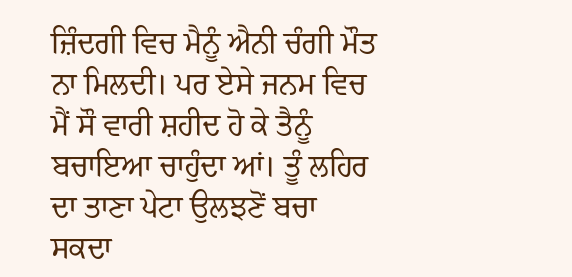ਜ਼ਿੰਦਗੀ ਵਿਚ ਮੈਨੂੰ ਐਨੀ ਚੰਗੀ ਮੌਤ ਨਾ ਮਿਲਦੀ। ਪਰ ਏਸੇ ਜਨਮ ਵਿਚ ਮੈਂ ਸੌ ਵਾਰੀ ਸ਼ਹੀਦ ਹੋ ਕੇ ਤੈਨੂੰ ਬਚਾਇਆ ਚਾਹੁੰਦਾ ਆਂ। ਤੂੰ ਲਹਿਰ ਦਾ ਤਾਣਾ ਪੇਟਾ ਉਲਝਣੋਂ ਬਚਾ ਸਕਦਾ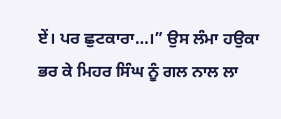ਏਂ। ਪਰ ਛੁਟਕਾਰਾ…।” ਉਸ ਲੰਮਾ ਹਉਕਾ ਭਰ ਕੇ ਮਿਹਰ ਸਿੰਘ ਨੂੰ ਗਲ ਨਾਲ ਲਾ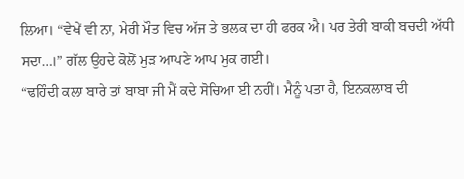ਲਿਆ। “ਵੇਖੇਂ ਵੀ ਨਾ, ਮੇਰੀ ਮੌਤ ਵਿਚ ਅੱਜ ਤੇ ਭਲਕ ਦਾ ਹੀ ਫਰਕ ਐ। ਪਰ ਤੇਰੀ ਬਾਕੀ ਬਚਦੀ ਅੱਧੀ ਸਦਾ…।” ਗੱਲ ਉਹਦੇ ਕੋਲੋਂ ਮੁੜ ਆਪਣੇ ਆਪ ਮੁਕ ਗਈ।
“ਢਹਿੰਦੀ ਕਲਾ ਬਾਰੇ ਤਾਂ ਬਾਬਾ ਜੀ ਮੈਂ ਕਦੇ ਸੋਚਿਆ ਈ ਨਹੀਂ। ਮੈਨੂੰ ਪਤਾ ਹੈ, ਇਨਕਲਾਬ ਦੀ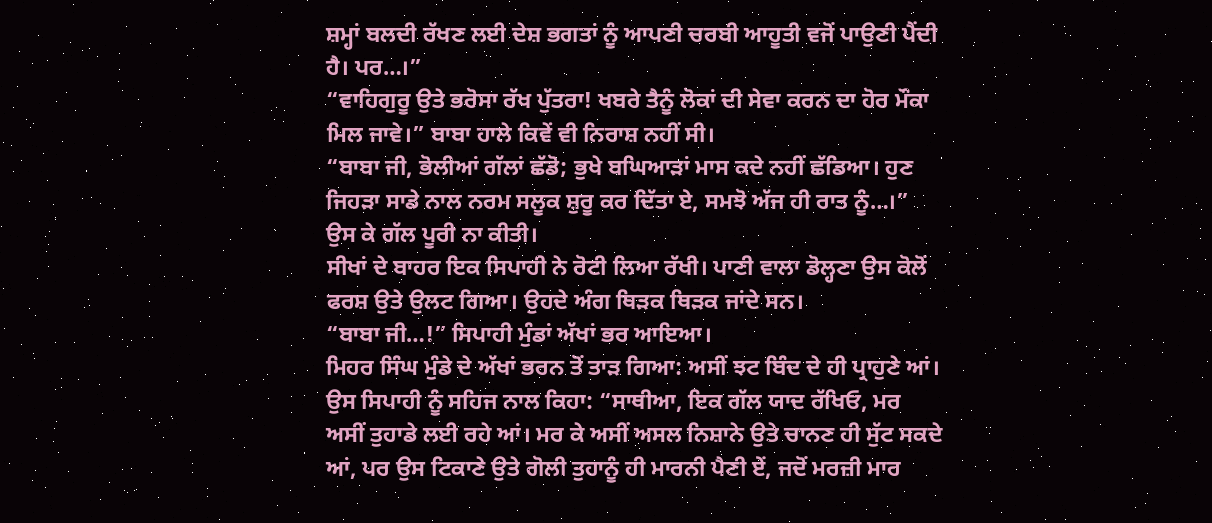ਸ਼ਮ੍ਹਾਂ ਬਲਦੀ ਰੱਖਣ ਲਈ ਦੇਸ਼ ਭਗਤਾਂ ਨੂੰ ਆਪਣੀ ਚਰਬੀ ਆਹੂਤੀ ਵਜੋਂ ਪਾਉਣੀ ਪੈਂਦੀ ਹੈ। ਪਰ…।”
“ਵਾਹਿਗੁਰੂ ਉਤੇ ਭਰੋਸਾ ਰੱਖ ਪੁੱਤਰਾ! ਖਬਰੇ ਤੈਨੂੰ ਲੋਕਾਂ ਦੀ ਸੇਵਾ ਕਰਨ ਦਾ ਹੋਰ ਮੌਕਾ ਮਿਲ ਜਾਵੇ।” ਬਾਬਾ ਹਾਲੇ ਕਿਵੇਂ ਵੀ ਨਿਰਾਸ਼ ਨਹੀਂ ਸੀ।
“ਬਾਬਾ ਜੀ, ਭੋਲੀਆਂ ਗੱਲਾਂ ਛੱਡੋ; ਭੁਖੇ ਬਘਿਆੜਾਂ ਮਾਸ ਕਦੇ ਨਹੀਂ ਛੱਡਿਆ। ਹੁਣ ਜਿਹੜਾ ਸਾਡੇ ਨਾਲ ਨਰਮ ਸਲੂਕ ਸ਼ੁਰੂ ਕਰ ਦਿੱਤਾ ਏ, ਸਮਝੋ ਅੱਜ ਹੀ ਰਾਤ ਨੂੰ…।” ਉਸ ਕੇ ਗੱਲ ਪੂਰੀ ਨਾ ਕੀਤੀ।
ਸੀਖਾਂ ਦੇ ਬਾਹਰ ਇਕ ਸਿਪਾਹੀ ਨੇ ਰੋਟੀ ਲਿਆ ਰੱਖੀ। ਪਾਣੀ ਵਾਲਾ ਡੋਲ੍ਹਣਾ ਉਸ ਕੋਲੋਂ ਫਰਸ਼ ਉਤੇ ਉਲਟ ਗਿਆ। ਉਹਦੇ ਅੰਗ ਥਿੜਕ ਥਿੜਕ ਜਾਂਦੇ ਸਨ।
“ਬਾਬਾ ਜੀ…!” ਸਿਪਾਹੀ ਮੁੰਡਾਂ ਅੱਖਾਂ ਭਰ ਆਇਆ।
ਮਿਹਰ ਸਿੰਘ ਮੁੰਡੇ ਦੇ ਅੱਖਾਂ ਭਰਨ ਤੋਂ ਤਾੜ ਗਿਆ: ਅਸੀਂ ਝਟ ਬਿੰਦ ਦੇ ਹੀ ਪ੍ਰਾਹੁਣੇ ਆਂ। ਉਸ ਸਿਪਾਹੀ ਨੂੰ ਸਹਿਜ ਨਾਲ ਕਿਹਾ: “ਸਾਥੀਆ, ਇਕ ਗੱਲ ਯਾਦ ਰੱਖਿਓ, ਮਰ ਅਸੀਂ ਤੁਹਾਡੇ ਲਈ ਰਹੇ ਆਂ। ਮਰ ਕੇ ਅਸੀਂ ਅਸਲ ਨਿਸ਼ਾਨੇ ਉਤੇ ਚਾਨਣ ਹੀ ਸੁੱਟ ਸਕਦੇ ਆਂ, ਪਰ ਉਸ ਟਿਕਾਣੇ ਉਤੇ ਗੋਲੀ ਤੁਹਾਨੂੰ ਹੀ ਮਾਰਨੀ ਪੈਣੀ ਏਂ, ਜਦੋਂ ਮਰਜ਼ੀ ਮਾਰ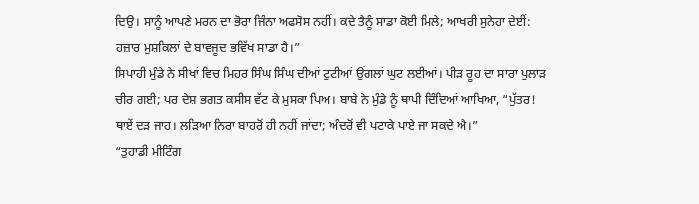ਦਿਉ। ਸਾਨੂੰ ਆਪਣੇ ਮਰਨ ਦਾ ਭੋਰਾ ਜਿੰਨਾ ਅਫਸੋਸ ਨਹੀਂ। ਕਦੇ ਤੈਨੂੰ ਸਾਡਾ ਕੋਈ ਮਿਲੇ; ਆਖਰੀ ਸੁਨੇਹਾ ਦੇਈਂ: ਹਜ਼ਾਰ ਮੁਸ਼ਕਿਲਾਂ ਦੇ ਬਾਵਜੂਦ ਭਵਿੱਖ ਸਾਡਾ ਹੈ।”
ਸਿਪਾਹੀ ਮੁੰਡੇ ਨੇ ਸੀਖਾਂ ਵਿਚ ਮਿਹਰ ਸਿੰਘ ਸਿੰਘ ਦੀਆਂ ਟੁਟੀਆਂ ਉਂਗਲਾਂ ਘੁਟ ਲਈਆਂ। ਪੀੜ ਰੂਹ ਦਾ ਸਾਰਾ ਪੁਲਾੜ ਚੀਰ ਗਈ; ਪਰ ਦੇਸ਼ ਭਗਤ ਕਸੀਸ ਵੱਟ ਕੇ ਮੁਸਕਾ ਪਿਅ। ਬਾਬੇ ਨੇ ਮੁੰਡੇ ਨੂੰ ਥਾਪੀ ਦਿੰਦਿਆਂ ਆਖਿਆ, “ਪੁੱਤਰ! ਥਾਏਂ ਦੜ ਜਾਹ। ਲੜਿਆ ਨਿਰਾ ਬਾਹਰੋਂ ਹੀ ਨਹੀਂ ਜਾਂਦਾ; ਅੰਦਰੋਂ ਵੀ ਪਟਾਕੇ ਪਾਏ ਜਾ ਸਕਦੇ ਐ।”
“ਤੁਹਾਡੀ ਮੀਟਿੰਗ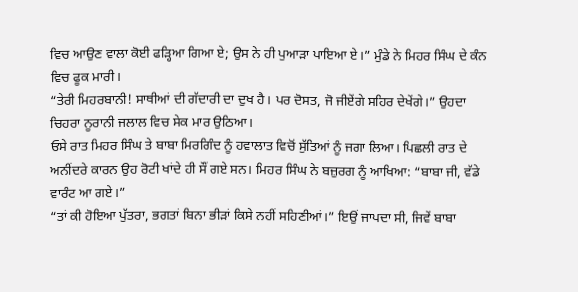ਵਿਚ ਆਉਣ ਵਾਲਾ ਕੋਈ ਫੜ੍ਹਿਆ ਗਿਆ ਏ; ਉਸ ਨੇ ਹੀ ਪੁਆੜਾ ਪਾਇਆ ਏ।” ਮੁੰਡੇ ਨੇ ਮਿਹਰ ਸਿੰਘ ਦੇ ਕੰਨ ਵਿਚ ਫੂਕ ਮਾਰੀ।
“ਤੇਰੀ ਮਿਹਰਬਾਨੀ! ਸਾਥੀਆਂ ਦੀ ਗੱਦਾਰੀ ਦਾ ਦੁਖ ਹੈ। ਪਰ ਦੋਸਤ, ਜੋ ਜੀਏਂਗੇ ਸਹਿਰ ਦੇਖੇਂਗੇ।” ਉਹਦਾ ਚਿਹਰਾ ਨੂਰਾਨੀ ਜਲਾਲ ਵਿਚ ਸੇਕ ਮਾਰ ਉਠਿਆ।
ਓਸੇ ਰਾਤ ਮਿਹਰ ਸਿੰਘ ਤੇ ਬਾਬਾ ਮਿਰਗਿੰਦ ਨੂੰ ਹਵਾਲਾਤ ਵਿਚੋਂ ਸੁੱਤਿਆਂ ਨੂੰ ਜਗਾ ਲਿਆ। ਪਿਛਲੀ ਰਾਤ ਦੇ ਅਨੀਂਦਰੇ ਕਾਰਨ ਉਹ ਰੋਟੀ ਖਾਂਦੇ ਹੀ ਸੌਂ ਗਏ ਸਨ। ਮਿਹਰ ਸਿੰਘ ਨੇ ਬਜ਼ੁਰਗ ਨੂੰ ਆਖਿਆ: “ਬਾਬਾ ਜੀ, ਵੱਡੇ ਵਾਰੰਟ ਆ ਗਏ।”
“ਤਾਂ ਕੀ ਹੋਇਆ ਪੁੱਤਰਾ, ਭਗਤਾਂ ਬਿਨਾ ਭੀੜਾਂ ਕਿਸੇ ਨਹੀਂ ਸਹਿਣੀਆਂ।” ਇਉਂ ਜਾਪਦਾ ਸੀ, ਜਿਵੇਂ ਬਾਬਾ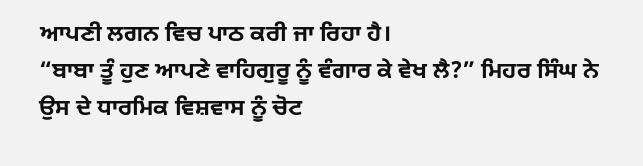ਆਪਣੀ ਲਗਨ ਵਿਚ ਪਾਠ ਕਰੀ ਜਾ ਰਿਹਾ ਹੈ।
“ਬਾਬਾ ਤੂੰ ਹੁਣ ਆਪਣੇ ਵਾਹਿਗੁਰੂ ਨੂੰ ਵੰਗਾਰ ਕੇ ਵੇਖ ਲੈ?” ਮਿਹਰ ਸਿੰਘ ਨੇ ਉਸ ਦੇ ਧਾਰਮਿਕ ਵਿਸ਼ਵਾਸ ਨੂੰ ਚੋਟ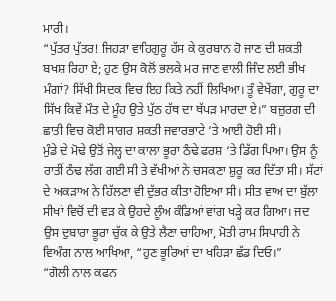ਮਾਰੀ।
“ਪੁੱਤਰ ਪੁੱਤਰ! ਜਿਹੜਾ ਵਾਹਿਗੁਰੂ ਹੱਸ ਕੇ ਕੁਰਬਾਨ ਹੋ ਜਾਣ ਦੀ ਸ਼ਕਤੀ ਬਖਸ਼ ਰਿਹਾ ਏ; ਹੁਣ ਉਸ ਕੋਲੋਂ ਭਲਕੇ ਮਰ ਜਾਣ ਵਾਲੀ ਜਿੰਦ ਲਈ ਭੀਖ ਮੰਗਾਂ? ਸਿੱਖੀ ਸਿਦਕ ਵਿਚ ਇਹ ਕਿਤੇ ਨਹੀਂ ਲਿਖਿਆ। ਤੂੰ ਵੇਖੇਂਗਾ, ਗੁਰੂ ਦਾ ਸਿੱਖ ਕਿਵੇਂ ਮੌਤ ਦੇ ਮੂੰਹ ਉਤੇ ਪੁੱਠ ਹੱਥ ਦਾ ਥੱਪੜ ਮਾਰਦਾ ਏ।” ਬਜ਼ੁਰਗ ਦੀ ਛਾਤੀ ਵਿਚ ਕੋਈ ਸਾਗਰ ਸ਼ਕਤੀ ਜਵਾਰਭਾਟੇ ‘ਤੇ ਆਈ ਹੋਈ ਸੀ।
ਮੁੰਡੇ ਦੇ ਮੋਢੇ ਉਤੋਂ ਜੇਲ੍ਹ ਦਾ ਕਾਲਾ ਭੂਰਾ ਠੰਢੇ ਫਰਸ਼ ‘ਤੇ ਡਿੱਗ ਪਿਆ। ਉਸ ਨੂੰ ਰਾਤੀਂ ਠੰਢ ਲੱਗ ਗਈ ਸੀ ਤੇ ਵੱਖੀਆਂ ਨੇ ਚਸਕਣਾ ਸ਼ੁਰੂ ਕਰ ਦਿੱਤਾ ਸੀ। ਸੱਟਾਂ ਦੇ ਅਕੜਾਅ ਨੇ ਹਿੱਲਣਾ ਵੀ ਦੁੱਭਰ ਕੀਤਾ ਹੋਇਆ ਸੀ। ਸੀਤ ਵਾਅ ਦਾ ਬੁੱਲਾ ਸੀਖਾਂ ਵਿਚੋਂ ਦੀ ਵੜ ਕੇ ਉਹਦੇ ਲੂੰਅ ਕੰਡਿਆਂ ਵਾਂਗ ਖੜ੍ਹੇ ਕਰ ਗਿਆ। ਜਦ ਉਸ ਦੁਬਾਰਾ ਭੂਰਾ ਚੁੱਕ ਕੇ ਉਤੇ ਲੈਣਾ ਚਾਹਿਆ, ਮੋਤੀ ਰਾਮ ਸਿਪਾਹੀ ਨੇ ਵਿਅੰਗ ਨਾਲ ਆਖਿਆ, “ਹੁਣ ਭੂਰਿਆਂ ਦਾ ਖਹਿੜਾ ਛੱਡ ਦਿਓ।”
“ਗੋਲੀ ਨਾਲ ਕਫਨ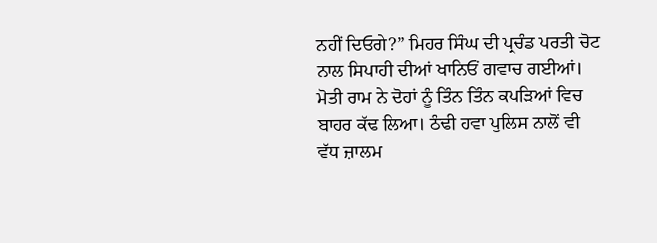ਨਹੀਂ ਦਿਓਗੇ?” ਮਿਹਰ ਸਿੰਘ ਦੀ ਪ੍ਰਚੰਡ ਪਰਤੀ ਚੋਟ ਨਾਲ ਸਿਪਾਹੀ ਦੀਆਂ ਖਾਨਿਓਂ ਗਵਾਚ ਗਈਆਂ।
ਮੋਤੀ ਰਾਮ ਨੇ ਦੋਹਾਂ ਨੂੰ ਤਿੰਨ ਤਿੰਨ ਕਪੜਿਆਂ ਵਿਚ ਬਾਹਰ ਕੱਢ ਲਿਆ। ਠੰਢੀ ਹਵਾ ਪੁਲਿਸ ਨਾਲੋਂ ਵੀ ਵੱਧ ਜ਼ਾਲਮ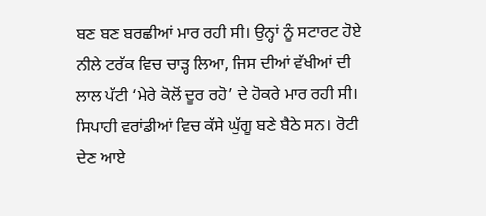ਬਣ ਬਣ ਬਰਛੀਆਂ ਮਾਰ ਰਹੀ ਸੀ। ਉਨ੍ਹਾਂ ਨੂੰ ਸਟਾਰਟ ਹੋਏ ਨੀਲੇ ਟਰੱਕ ਵਿਚ ਚਾੜ੍ਹ ਲਿਆ, ਜਿਸ ਦੀਆਂ ਵੱਖੀਆਂ ਦੀ ਲਾਲ ਪੱਟੀ ‘ਮੇਰੇ ਕੋਲੋਂ ਦੂਰ ਰਹੋ’ ਦੇ ਹੋਕਰੇ ਮਾਰ ਰਹੀ ਸੀ। ਸਿਪਾਹੀ ਵਰਾਂਡੀਆਂ ਵਿਚ ਕੱਸੇ ਘੁੱਗੂ ਬਣੇ ਬੈਠੇ ਸਨ। ਰੋਟੀ ਦੇਣ ਆਏ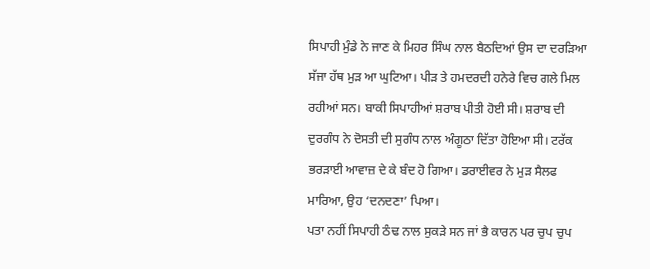ਸਿਪਾਹੀ ਮੁੰਡੇ ਨੇ ਜਾਣ ਕੇ ਮਿਹਰ ਸਿੰਘ ਨਾਲ ਬੈਠਦਿਆਂ ਉਸ ਦਾ ਦਰੜਿਆ ਸੱਜਾ ਹੱਥ ਮੁੜ ਆ ਘੁਟਿਆ। ਪੀੜ ਤੇ ਹਮਦਰਦੀ ਹਨੇਰੇ ਵਿਚ ਗਲੇ ਮਿਲ ਰਹੀਆਂ ਸਨ। ਬਾਕੀ ਸਿਪਾਹੀਆਂ ਸ਼ਰਾਬ ਪੀਤੀ ਹੋਈ ਸੀ। ਸ਼ਰਾਬ ਦੀ ਦੁਰਗੰਧ ਨੇ ਦੋਸਤੀ ਦੀ ਸੁਗੰਧ ਨਾਲ ਅੰਗੂਠਾ ਦਿੱਤਾ ਹੋਇਆ ਸੀ। ਟਰੱਕ ਭਰੜਾਈ ਆਵਾਜ਼ ਦੇ ਕੇ ਬੰਦ ਹੋ ਗਿਆ। ਡਰਾਈਵਰ ਨੇ ਮੁੜ ਸੈਲਫ ਮਾਰਿਆ, ਉਹ ‘ਦਨਦਣਾ’ ਪਿਆ।
ਪਤਾ ਨਹੀਂ ਸਿਪਾਹੀ ਠੰਢ ਨਾਲ ਸੁਕੜੇ ਸਨ ਜਾਂ ਭੈ ਕਾਰਨ ਪਰ ਚੁਪ ਚੁਪ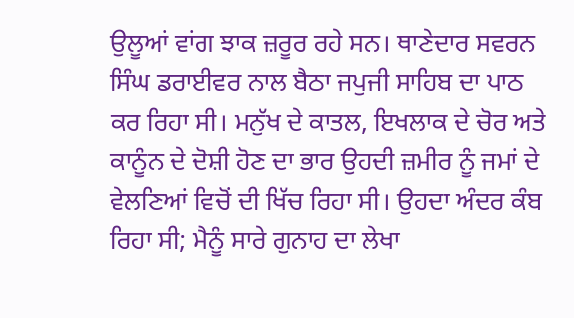ਉਲੂਆਂ ਵਾਂਗ ਝਾਕ ਜ਼ਰੂਰ ਰਹੇ ਸਨ। ਥਾਣੇਦਾਰ ਸਵਰਨ ਸਿੰਘ ਡਰਾਈਵਰ ਨਾਲ ਬੈਠਾ ਜਪੁਜੀ ਸਾਹਿਬ ਦਾ ਪਾਠ ਕਰ ਰਿਹਾ ਸੀ। ਮਨੁੱਖ ਦੇ ਕਾਤਲ, ਇਖਲਾਕ ਦੇ ਚੋਰ ਅਤੇ ਕਾਨੂੰਨ ਦੇ ਦੋਸ਼ੀ ਹੋਣ ਦਾ ਭਾਰ ਉਹਦੀ ਜ਼ਮੀਰ ਨੂੰ ਜਮਾਂ ਦੇ ਵੇਲਣਿਆਂ ਵਿਚੋਂ ਦੀ ਖਿੱਚ ਰਿਹਾ ਸੀ। ਉਹਦਾ ਅੰਦਰ ਕੰਬ ਰਿਹਾ ਸੀ; ਮੈਨੂੰ ਸਾਰੇ ਗੁਨਾਹ ਦਾ ਲੇਖਾ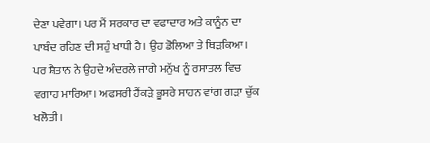ਦੇਣਾ ਪਵੇਗਾ। ਪਰ ਮੈਂ ਸਰਕਾਰ ਦਾ ਵਫਾਦਾਰ ਅਤੇ ਕਾਨੂੰਨ ਦਾ ਪਾਬੰਦ ਰਹਿਣ ਦੀ ਸਹੁੰ ਖਾਧੀ ਹੈ। ਉਹ ਡੋਲਿਆ ਤੇ ਥਿੜਕਿਆ। ਪਰ ਸ਼ੈਤਾਨ ਨੇ ਉਹਦੇ ਅੰਦਰਲੇ ਜਾਗੇ ਮਨੁੱਖ ਨੂੰ ਰਸਾਤਲ ਵਿਚ ਵਗਾਹ ਮਾਰਿਆ। ਅਫਸਰੀ ਹੈਂਕੜੇ ਭੂਸਰੇ ਸਾਹਨ ਵਾਂਗ ਗੜਾ ਚੁੱਕ ਖਲੋਤੀ।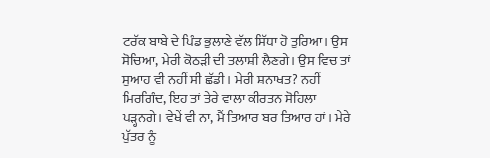ਟਰੱਕ ਬਾਬੇ ਦੇ ਪਿੰਡ ਭੁਲਾਣੇ ਵੱਲ ਸਿੱਧਾ ਹੋ ਤੁਰਿਆ। ਉਸ ਸੋਚਿਆ, ਮੇਰੀ ਕੋਠੜੀ ਦੀ ਤਲਾਸ਼ੀ ਲੈਣਗੇ। ਉਸ ਵਿਚ ਤਾਂ ਸੁਆਹ ਵੀ ਨਹੀਂ ਸੀ ਛੱਡੀ। ਮੇਰੀ ਸ਼ਨਾਖਤ? ਨਹੀਂ ਮਿਰਗਿੰਦ, ਇਹ ਤਾਂ ਤੇਰੇ ਵਾਲਾ ਕੀਰਤਨ ਸੋਹਿਲਾ ਪੜ੍ਹਨਗੇ। ਵੇਖੇਂ ਵੀ ਨਾ, ਮੈਂ ਤਿਆਰ ਬਰ ਤਿਆਰ ਹਾਂ। ਮੇਰੇ ਪੁੱਤਰ ਨੂੰ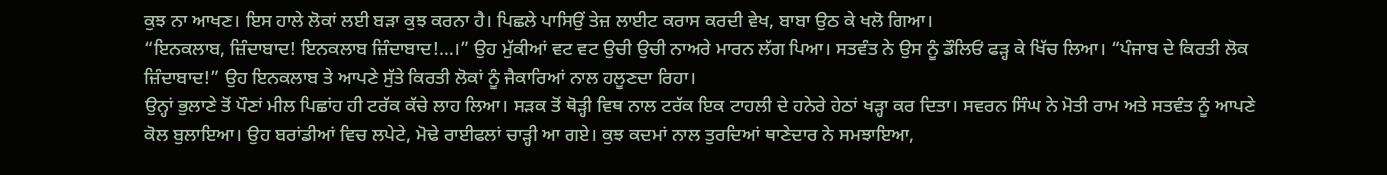ਕੁਝ ਨਾ ਆਖਣ। ਇਸ ਹਾਲੇ ਲੋਕਾਂ ਲਈ ਬੜਾ ਕੁਝ ਕਰਨਾ ਹੈ। ਪਿਛਲੇ ਪਾਸਿਉਂ ਤੇਜ਼ ਲਾਈਟ ਕਰਾਸ ਕਰਦੀ ਵੇਖ, ਬਾਬਾ ਉਠ ਕੇ ਖਲੋ ਗਿਆ।
“ਇਨਕਲਾਬ, ਜ਼ਿੰਦਾਬਾਦ! ਇਨਕਲਾਬ ਜ਼ਿੰਦਾਬਾਦ!…।” ਉਹ ਮੁੱਕੀਆਂ ਵਟ ਵਟ ਉਚੀ ਉਚੀ ਨਾਅਰੇ ਮਾਰਨ ਲੱਗ ਪਿਆ। ਸਤਵੰਤ ਨੇ ਉਸ ਨੂੰ ਡੌਲਿਓਂ ਫੜ੍ਹ ਕੇ ਖਿੱਚ ਲਿਆ। “ਪੰਜਾਬ ਦੇ ਕਿਰਤੀ ਲੋਕ ਜ਼ਿੰਦਾਬਾਦ!” ਉਹ ਇਨਕਲਾਬ ਤੇ ਆਪਣੇ ਸੁੱਤੇ ਕਿਰਤੀ ਲੋਕਾਂ ਨੂੰ ਜੈਕਾਰਿਆਂ ਨਾਲ ਹਲੂਣਦਾ ਰਿਹਾ।
ਉਨ੍ਹਾਂ ਭੁਲਾਣੇ ਤੋਂ ਪੌਣਾਂ ਮੀਲ ਪਿਛਾਂਹ ਹੀ ਟਰੱਕ ਕੱਚੇ ਲਾਹ ਲਿਆ। ਸੜਕ ਤੋਂ ਥੋੜ੍ਹੀ ਵਿਥ ਨਾਲ ਟਰੱਕ ਇਕ ਟਾਹਲੀ ਦੇ ਹਨੇਰੇ ਹੇਠਾਂ ਖੜ੍ਹਾ ਕਰ ਦਿਤਾ। ਸਵਰਨ ਸਿੰਘ ਨੇ ਮੋਤੀ ਰਾਮ ਅਤੇ ਸਤਵੰਤ ਨੂੰ ਆਪਣੇ ਕੋਲ ਬੁਲਾਇਆ। ਉਹ ਬਰਾਂਡੀਆਂ ਵਿਚ ਲਪੇਟੇ, ਮੋਢੇ ਰਾਈਫਲਾਂ ਚਾੜ੍ਹੀ ਆ ਗਏ। ਕੁਝ ਕਦਮਾਂ ਨਾਲ ਤੁਰਦਿਆਂ ਥਾਣੇਦਾਰ ਨੇ ਸਮਝਾਇਆ,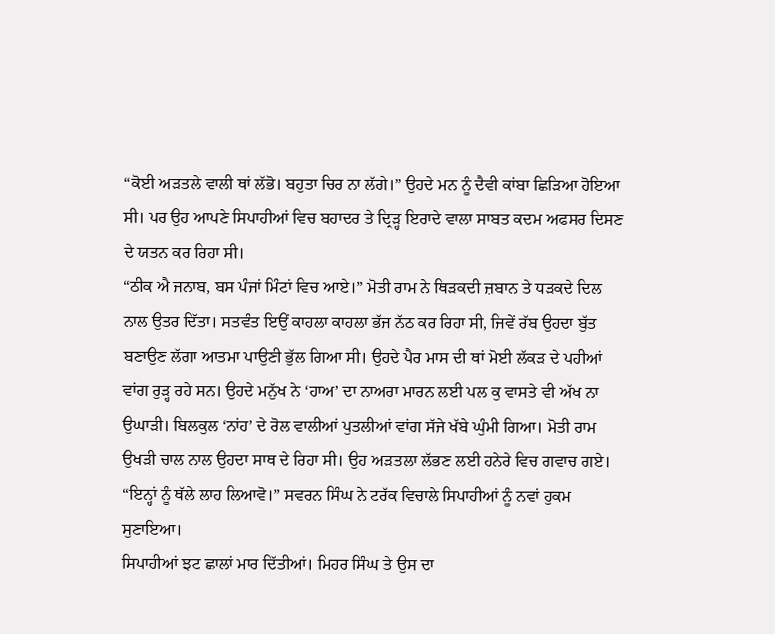“ਕੋਈ ਅੜਤਲੇ ਵਾਲੀ ਥਾਂ ਲੱਭੋ। ਬਹੁਤਾ ਚਿਰ ਨਾ ਲੱਗੇ।” ਉਹਦੇ ਮਨ ਨੂੰ ਦੈਵੀ ਕਾਂਬਾ ਛਿੜਿਆ ਹੋਇਆ ਸੀ। ਪਰ ਉਹ ਆਪਣੇ ਸਿਪਾਹੀਆਂ ਵਿਚ ਬਹਾਦਰ ਤੇ ਦ੍ਰਿੜ੍ਹ ਇਰਾਦੇ ਵਾਲਾ ਸਾਬਤ ਕਦਮ ਅਫਸਰ ਦਿਸਣ ਦੇ ਯਤਨ ਕਰ ਰਿਹਾ ਸੀ।
“ਠੀਕ ਐ ਜਨਾਬ, ਬਸ ਪੰਜਾਂ ਮਿੰਟਾਂ ਵਿਚ ਆਏ।” ਮੋਤੀ ਰਾਮ ਨੇ ਥਿੜਕਦੀ ਜ਼ਬਾਨ ਤੇ ਧੜਕਦੇ ਦਿਲ ਨਾਲ ਉਤਰ ਦਿੱਤਾ। ਸਤਵੰਤ ਇਉਂ ਕਾਹਲਾ ਕਾਹਲਾ ਭੱਜ ਨੱਠ ਕਰ ਰਿਹਾ ਸੀ, ਜਿਵੇਂ ਰੱਬ ਉਹਦਾ ਬੁੱਤ ਬਣਾਉਣ ਲੱਗਾ ਆਤਮਾ ਪਾਉਣੀ ਭੁੱਲ ਗਿਆ ਸੀ। ਉਹਦੇ ਪੈਰ ਮਾਸ ਦੀ ਥਾਂ ਮੋਈ ਲੱਕੜ ਦੇ ਪਹੀਆਂ ਵਾਂਗ ਰੁੜ੍ਹ ਰਹੇ ਸਨ। ਉਹਦੇ ਮਨੁੱਖ ਨੇ ‘ਹਾਅ’ ਦਾ ਨਾਅਰਾ ਮਾਰਨ ਲਈ ਪਲ ਕੁ ਵਾਸਤੇ ਵੀ ਅੱਖ ਨਾ ਉਘਾੜੀ। ਬਿਲਕੁਲ ‘ਨਾਂਹ’ ਦੇ ਰੋਲ ਵਾਲੀਆਂ ਪੁਤਲੀਆਂ ਵਾਂਗ ਸੱਜੇ ਖੱਬੇ ਘੁੰਮੀ ਗਿਆ। ਮੋਤੀ ਰਾਮ ਉਖੜੀ ਚਾਲ ਨਾਲ ਉਹਦਾ ਸਾਥ ਦੇ ਰਿਹਾ ਸੀ। ਉਹ ਅੜਤਲਾ ਲੱਭਣ ਲਈ ਹਨੇਰੇ ਵਿਚ ਗਵਾਚ ਗਏ।
“ਇਨ੍ਹਾਂ ਨੂੰ ਥੱਲੇ ਲਾਹ ਲਿਆਵੋ।” ਸਵਰਨ ਸਿੰਘ ਨੇ ਟਰੱਕ ਵਿਚਾਲੇ ਸਿਪਾਹੀਆਂ ਨੂੰ ਨਵਾਂ ਹੁਕਮ ਸੁਣਾਇਆ।
ਸਿਪਾਹੀਆਂ ਝਟ ਛਾਲਾਂ ਮਾਰ ਦਿੱਤੀਆਂ। ਮਿਹਰ ਸਿੰਘ ਤੇ ਉਸ ਦਾ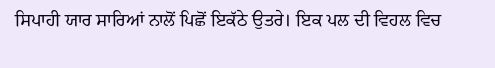ਸਿਪਾਹੀ ਯਾਰ ਸਾਰਿਆਂ ਨਾਲੋਂ ਪਿਛੋਂ ਇਕੱਠੇ ਉਤਰੇ। ਇਕ ਪਲ ਦੀ ਵਿਹਲ ਵਿਚ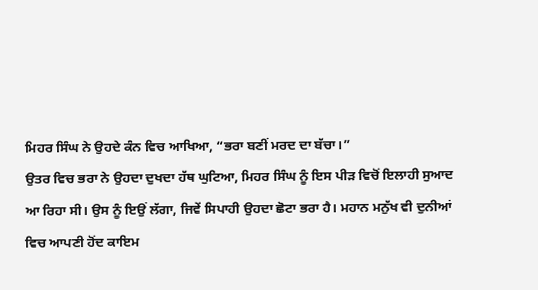ਮਿਹਰ ਸਿੰਘ ਨੇ ਉਹਦੇ ਕੰਨ ਵਿਚ ਆਖਿਆ, “ਭਰਾ ਬਣੀਂ ਮਰਦ ਦਾ ਬੱਚਾ।”
ਉਤਰ ਵਿਚ ਭਰਾ ਨੇ ਉਹਦਾ ਦੁਖਦਾ ਹੱਥ ਘੁਟਿਆ, ਮਿਹਰ ਸਿੰਘ ਨੂੰ ਇਸ ਪੀੜ ਵਿਚੋਂ ਇਲਾਹੀ ਸੁਆਦ ਆ ਰਿਹਾ ਸੀ। ਉਸ ਨੂੰ ਇਉਂ ਲੱਗਾ, ਜਿਵੇਂ ਸਿਪਾਹੀ ਉਹਦਾ ਛੋਟਾ ਭਰਾ ਹੈ। ਮਹਾਨ ਮਨੁੱਖ ਵੀ ਦੁਨੀਆਂ ਵਿਚ ਆਪਣੀ ਹੋਂਦ ਕਾਇਮ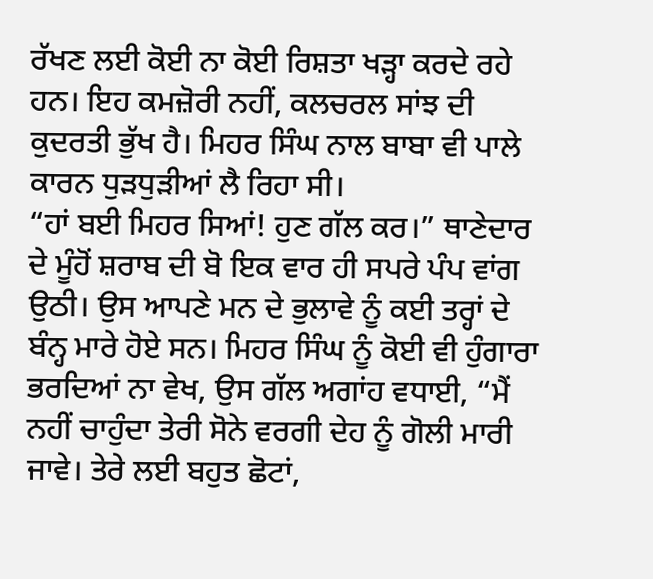ਰੱਖਣ ਲਈ ਕੋਈ ਨਾ ਕੋਈ ਰਿਸ਼ਤਾ ਖੜ੍ਹਾ ਕਰਦੇ ਰਹੇ ਹਨ। ਇਹ ਕਮਜ਼ੋਰੀ ਨਹੀਂ, ਕਲਚਰਲ ਸਾਂਝ ਦੀ ਕੁਦਰਤੀ ਭੁੱਖ ਹੈ। ਮਿਹਰ ਸਿੰਘ ਨਾਲ ਬਾਬਾ ਵੀ ਪਾਲੇ ਕਾਰਨ ਧੁੜਧੁੜੀਆਂ ਲੈ ਰਿਹਾ ਸੀ।
“ਹਾਂ ਬਈ ਮਿਹਰ ਸਿਆਂ! ਹੁਣ ਗੱਲ ਕਰ।” ਥਾਣੇਦਾਰ ਦੇ ਮੂੰਹੋਂ ਸ਼ਰਾਬ ਦੀ ਬੋ ਇਕ ਵਾਰ ਹੀ ਸਪਰੇ ਪੰਪ ਵਾਂਗ ਉਠੀ। ਉਸ ਆਪਣੇ ਮਨ ਦੇ ਭੁਲਾਵੇ ਨੂੰ ਕਈ ਤਰ੍ਹਾਂ ਦੇ ਬੰਨ੍ਹ ਮਾਰੇ ਹੋਏ ਸਨ। ਮਿਹਰ ਸਿੰਘ ਨੂੰ ਕੋਈ ਵੀ ਹੁੰਗਾਰਾ ਭਰਦਿਆਂ ਨਾ ਵੇਖ, ਉਸ ਗੱਲ ਅਗਾਂਹ ਵਧਾਈ, “ਮੈਂ ਨਹੀਂ ਚਾਹੁੰਦਾ ਤੇਰੀ ਸੋਨੇ ਵਰਗੀ ਦੇਹ ਨੂੰ ਗੋਲੀ ਮਾਰੀ ਜਾਵੇ। ਤੇਰੇ ਲਈ ਬਹੁਤ ਛੋਟਾਂ,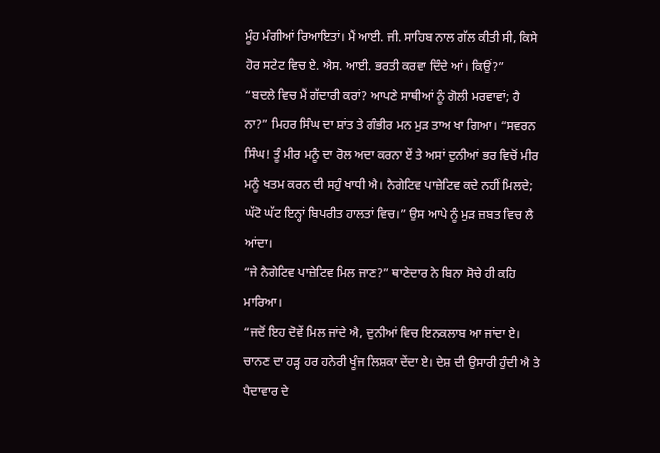ਮੂੰਹ ਮੰਗੀਆਂ ਰਿਆਇਤਾਂ। ਮੈਂ ਆਈ. ਜੀ. ਸਾਹਿਬ ਨਾਲ ਗੱਲ ਕੀਤੀ ਸੀ, ਕਿਸੇ ਹੋਰ ਸਟੇਟ ਵਿਚ ਏ. ਐਸ. ਆਈ. ਭਰਤੀ ਕਰਵਾ ਦਿੰਦੇ ਆਂ। ਕਿਉਂ?”
“ਬਦਲੇ ਵਿਚ ਮੈਂ ਗੱਦਾਰੀ ਕਰਾਂ? ਆਪਣੇ ਸਾਥੀਆਂ ਨੂੰ ਗੋਲੀ ਮਰਵਾਵਾਂ; ਹੈ ਨਾ?” ਮਿਹਰ ਸਿੰਘ ਦਾ ਸ਼ਾਂਤ ਤੇ ਗੰਭੀਰ ਮਨ ਮੁੜ ਤਾਅ ਖਾ ਗਿਆ। “ਸਵਰਨ ਸਿੰਘ! ਤੂੰ ਮੀਰ ਮਨੂੰ ਦਾ ਰੋਲ ਅਦਾ ਕਰਨਾ ਏਂ ਤੇ ਅਸਾਂ ਦੁਨੀਆਂ ਭਰ ਵਿਚੋਂ ਮੀਰ ਮਨੂੰ ਖਤਮ ਕਰਨ ਦੀ ਸਹੁੰ ਖਾਧੀ ਐ। ਨੈਗੇਟਿਵ ਪਾਜ਼ੇਟਿਵ ਕਦੇ ਨਹੀਂ ਮਿਲਦੇ; ਘੱਟੋ ਘੱਟ ਇਨ੍ਹਾਂ ਬਿਪਰੀਤ ਹਾਲਤਾਂ ਵਿਚ।” ਉਸ ਆਪੇ ਨੂੰ ਮੁੜ ਜ਼ਬਤ ਵਿਚ ਲੈ ਆਂਦਾ।
“ਜੇ ਨੈਗੇਟਿਵ ਪਾਜ਼ੇਟਿਵ ਮਿਲ ਜਾਣ?” ਥਾਣੇਦਾਰ ਨੇ ਬਿਨਾ ਸੋਚੇ ਹੀ ਕਹਿ ਮਾਰਿਆ।
“ਜਦੋਂ ਇਹ ਦੋਵੇਂ ਮਿਲ ਜਾਂਦੇ ਐ, ਦੁਨੀਆਂ ਵਿਚ ਇਨਕਲਾਬ ਆ ਜਾਂਦਾ ਏ। ਚਾਨਣ ਦਾ ਹੜ੍ਹ ਹਰ ਹਨੇਰੀ ਖੂੰਜ ਲਿਸ਼ਕਾ ਦੇਂਦਾ ਏ। ਦੇਸ਼ ਦੀ ਉਸਾਰੀ ਹੁੰਦੀ ਐ ਤੇ ਪੈਦਾਵਾਰ ਦੇ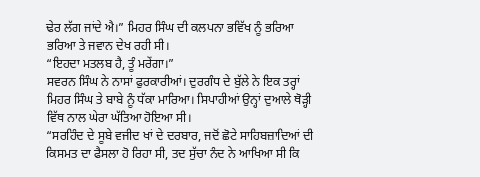ਢੇਰ ਲੱਗ ਜਾਂਦੇ ਐ।” ਮਿਹਰ ਸਿੰਘ ਦੀ ਕਲਪਨਾ ਭਵਿੱਖ ਨੂੰ ਭਰਿਆ ਭਰਿਆ ਤੇ ਜਵਾਨ ਦੇਖ ਰਹੀ ਸੀ।
“ਇਹਦਾ ਮਤਲਬ ਹੈ, ਤੂੰ ਮਰੇਂਗਾ।”
ਸਵਰਨ ਸਿੰਘ ਨੇ ਨਾਸਾਂ ਫੁਰਕਾਰੀਆਂ। ਦੁਰਗੰਧ ਦੇ ਬੁੱਲੇ ਨੇ ਇਕ ਤਰ੍ਹਾਂ ਮਿਹਰ ਸਿੰਘ ਤੇ ਬਾਬੇ ਨੂੰ ਧੱਕਾ ਮਾਰਿਆ। ਸਿਪਾਹੀਆਂ ਉਨ੍ਹਾਂ ਦੁਆਲੇ ਥੋੜ੍ਹੀ ਵਿੱਥ ਨਾਲ ਘੇਰਾ ਘੱਤਿਆ ਹੋਇਆ ਸੀ।
“ਸਰਹਿੰਦ ਦੇ ਸੂਬੇ ਵਜੀਦ ਖਾਂ ਦੇ ਦਰਬਾਰ, ਜਦੋਂ ਛੋਟੇ ਸਾਹਿਬਜ਼ਾਦਿਆਂ ਦੀ ਕਿਸਮਤ ਦਾ ਫੈਸਲਾ ਹੋ ਰਿਹਾ ਸੀ, ਤਦ ਸੁੱਚਾ ਨੰਦ ਨੇ ਆਖਿਆ ਸੀ ਕਿ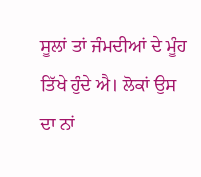ਸੂਲਾਂ ਤਾਂ ਜੰਮਦੀਆਂ ਦੇ ਮੂੰਹ ਤਿੱਖੇ ਹੁੰਦੇ ਐ। ਲੋਕਾਂ ਉਸ ਦਾ ਨਾਂ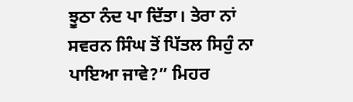ਝੂਠਾ ਨੰਦ ਪਾ ਦਿੱਤਾ। ਤੇਰਾ ਨਾਂ ਸਵਰਨ ਸਿੰਘ ਤੋਂ ਪਿੱਤਲ ਸਿਹੁੰ ਨਾ ਪਾਇਆ ਜਾਵੇ?” ਮਿਹਰ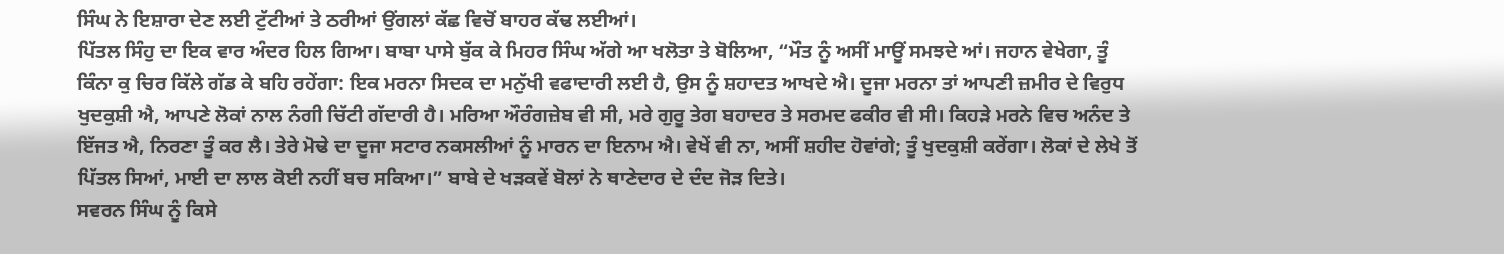ਸਿੰਘ ਨੇ ਇਸ਼ਾਰਾ ਦੇਣ ਲਈ ਟੁੱਟੀਆਂ ਤੇ ਠਰੀਆਂ ਉਂਗਲਾਂ ਕੱਛ ਵਿਚੋਂ ਬਾਹਰ ਕੱਢ ਲਈਆਂ।
ਪਿੱਤਲ ਸਿੰਹੁ ਦਾ ਇਕ ਵਾਰ ਅੰਦਰ ਹਿਲ ਗਿਆ। ਬਾਬਾ ਪਾਸੇ ਬੁੱਕ ਕੇ ਮਿਹਰ ਸਿੰਘ ਅੱਗੇ ਆ ਖਲੋਤਾ ਤੇ ਬੋਲਿਆ, “ਮੌਤ ਨੂੰ ਅਸੀਂ ਮਾਊਂ ਸਮਝਦੇ ਆਂ। ਜਹਾਨ ਵੇਖੇਗਾ, ਤੂੰ ਕਿੰਨਾ ਕੁ ਚਿਰ ਕਿੱਲੇ ਗੱਡ ਕੇ ਬਹਿ ਰਹੇਂਗਾ: ਇਕ ਮਰਨਾ ਸਿਦਕ ਦਾ ਮਨੁੱਖੀ ਵਫਾਦਾਰੀ ਲਈ ਹੈ, ਉਸ ਨੂੰ ਸ਼ਹਾਦਤ ਆਖਦੇ ਐ। ਦੂਜਾ ਮਰਨਾ ਤਾਂ ਆਪਣੀ ਜ਼ਮੀਰ ਦੇ ਵਿਰੁਧ ਖੁਦਕੁਸ਼ੀ ਐ, ਆਪਣੇ ਲੋਕਾਂ ਨਾਲ ਨੰਗੀ ਚਿੱਟੀ ਗੱਦਾਰੀ ਹੈ। ਮਰਿਆ ਔਰੰਗਜ਼ੇਬ ਵੀ ਸੀ, ਮਰੇ ਗੁਰੂ ਤੇਗ ਬਹਾਦਰ ਤੇ ਸਰਮਦ ਫਕੀਰ ਵੀ ਸੀ। ਕਿਹੜੇ ਮਰਨੇ ਵਿਚ ਅਨੰਦ ਤੇ ਇੱਜਤ ਐ, ਨਿਰਣਾ ਤੂੰ ਕਰ ਲੈ। ਤੇਰੇ ਮੋਢੇ ਦਾ ਦੂਜਾ ਸਟਾਰ ਨਕਸਲੀਆਂ ਨੂੰ ਮਾਰਨ ਦਾ ਇਨਾਮ ਐ। ਵੇਖੇਂ ਵੀ ਨਾ, ਅਸੀਂ ਸ਼ਹੀਦ ਹੋਵਾਂਗੇ; ਤੂੰ ਖੁਦਕੁਸ਼ੀ ਕਰੇਂਗਾ। ਲੋਕਾਂ ਦੇ ਲੇਖੇ ਤੋਂ ਪਿੱਤਲ ਸਿਆਂ, ਮਾਈ ਦਾ ਲਾਲ ਕੋਈ ਨਹੀਂ ਬਚ ਸਕਿਆ।” ਬਾਬੇ ਦੇ ਖੜਕਵੇਂ ਬੋਲਾਂ ਨੇ ਥਾਣੇਦਾਰ ਦੇ ਦੰਦ ਜੋੜ ਦਿਤੇ।
ਸਵਰਨ ਸਿੰਘ ਨੂੰ ਕਿਸੇ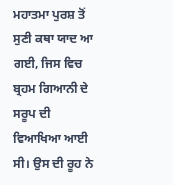ਮਹਾਤਮਾ ਪੁਰਸ਼ ਤੋਂ ਸੁਣੀ ਕਥਾ ਯਾਦ ਆ ਗਈ, ਜਿਸ ਵਿਚ ਬ੍ਰਹਮ ਗਿਆਨੀ ਦੇ ਸਰੂਪ ਦੀ ਵਿਆਖਿਆ ਆਈ ਸੀ। ਉਸ ਦੀ ਰੂਹ ਨੇ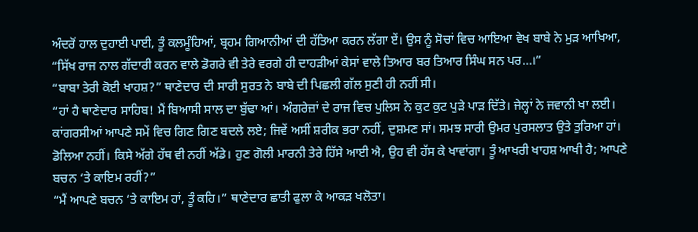ਅੰਦਰੋਂ ਹਾਲ ਦੁਹਾਈ ਪਾਈ, ਤੂੰ ਕਲਮੂੰਹਿਆਂ, ਬ੍ਰਹਮ ਗਿਆਨੀਆਂ ਦੀ ਹੱਤਿਆ ਕਰਨ ਲੱਗਾ ਏਂ। ਉਸ ਨੂੰ ਸੋਚਾਂ ਵਿਚ ਆਇਆ ਵੇਖ ਬਾਬੇ ਨੇ ਮੁੜ ਆਖਿਆ, “ਸਿੱਖ ਰਾਜ ਨਾਲ ਗੱਦਾਰੀ ਕਰਨ ਵਾਲੇ ਡੋਗਰੇ ਵੀ ਤੇਰੇ ਵਰਗੇ ਹੀ ਦਾਹੜੀਆਂ ਕੇਸਾਂ ਵਾਲੇ ਤਿਆਰ ਬਰ ਤਿਆਰ ਸਿੰਘ ਸਨ ਪਰ…।”
“ਬਾਬਾ ਤੇਰੀ ਕੋਈ ਖਾਹਸ਼?” ਥਾਣੇਦਾਰ ਦੀ ਸਾਰੀ ਸੁਰਤ ਨੇ ਬਾਬੇ ਦੀ ਪਿਛਲੀ ਗੱਲ ਸੁਣੀ ਹੀ ਨਹੀਂ ਸੀ।
“ਹਾਂ ਹੈ ਥਾਣੇਦਾਰ ਸਾਹਿਬ! ਮੈਂ ਬਿਆਸੀ ਸਾਲ ਦਾ ਬੁੱਢਾ ਆਂ। ਅੰਗਰੇਜ਼ਾਂ ਦੇ ਰਾਜ ਵਿਚ ਪੁਲਿਸ ਨੇ ਕੁਟ ਕੁਟ ਪੁੜੇ ਪਾੜ ਦਿੱਤੇ। ਜੇਲ੍ਹਾਂ ਨੇ ਜਵਾਨੀ ਖਾ ਲਈ। ਕਾਂਗਰਸੀਆਂ ਆਪਣੇ ਸਮੇਂ ਵਿਚ ਗਿਣ ਗਿਣ ਬਦਲੇ ਲਏ; ਜਿਵੇਂ ਅਸੀਂ ਸ਼ਰੀਕ ਭਰਾ ਨਹੀਂ, ਦੁਸ਼ਮਣ ਸਾਂ। ਸਮਝ ਸਾਰੀ ਉਮਰ ਪੁਰਸਲਾਤ ਉਤੇ ਤੁਰਿਆ ਹਾਂ। ਡੋਲਿਆ ਨਹੀਂ। ਕਿਸੇ ਅੱਗੇ ਹੱਥ ਵੀ ਨਹੀਂ ਅੱਡੇ। ਹੁਣ ਗੋਲੀ ਮਾਰਨੀ ਤੇਰੇ ਹਿੱਸੇ ਆਈ ਐ, ਉਹ ਵੀ ਹੱਸ ਕੇ ਖਾਵਾਂਗਾ। ਤੂੰ ਆਖਰੀ ਖਾਹਸ਼ ਆਖੀ ਹੈ; ਆਪਣੇ ਬਚਨ ‘ਤੇ ਕਾਇਮ ਰਹੀਂ?”
“ਮੈਂ ਆਪਣੇ ਬਚਨ ‘ਤੇ ਕਾਇਮ ਹਾਂ, ਤੂੰ ਕਹਿ।” ਥਾਣੇਦਾਰ ਛਾਤੀ ਫੁਲਾ ਕੇ ਆਕੜ ਖਲੋਤਾ।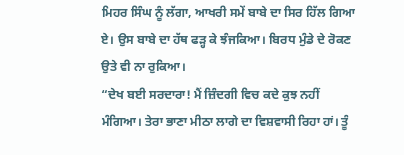ਮਿਹਰ ਸਿੰਘ ਨੂੰ ਲੱਗਾ, ਆਖਰੀ ਸਮੇਂ ਬਾਬੇ ਦਾ ਸਿਰ ਹਿੱਲ ਗਿਆ ਏ। ਉਸ ਬਾਬੇ ਦਾ ਹੱਥ ਫੜ੍ਹ ਕੇ ਝੰਜਕਿਆ। ਬਿਰਧ ਮੁੰਡੇ ਦੇ ਰੋਕਣ ਉਤੇ ਵੀ ਨਾ ਰੁਕਿਆ।
“ਦੇਖ ਬਈ ਸਰਦਾਰਾ! ਮੈਂ ਜ਼ਿੰਦਗੀ ਵਿਚ ਕਦੇ ਕੁਝ ਨਹੀਂ ਮੰਗਿਆ। ਤੇਰਾ ਭਾਣਾ ਮੀਠਾ ਲਾਗੇ ਦਾ ਵਿਸ਼ਵਾਸੀ ਰਿਹਾ ਹਾਂ। ਤੂੰ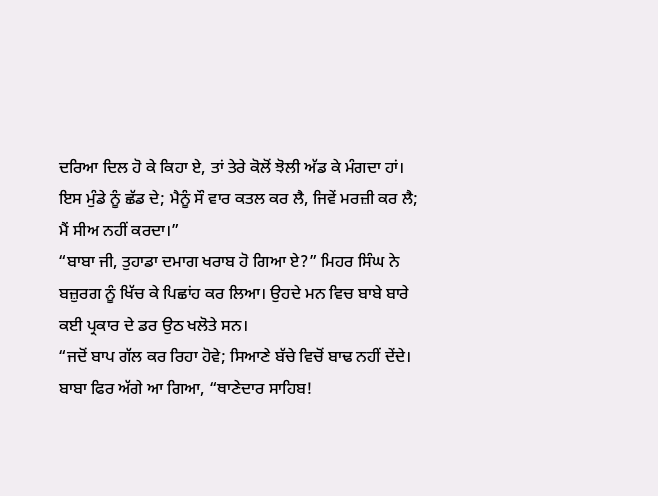ਦਰਿਆ ਦਿਲ ਹੋ ਕੇ ਕਿਹਾ ਏ, ਤਾਂ ਤੇਰੇ ਕੋਲੋਂ ਝੋਲੀ ਅੱਡ ਕੇ ਮੰਗਦਾ ਹਾਂ। ਇਸ ਮੁੰਡੇ ਨੂੰ ਛੱਡ ਦੇ; ਮੈਨੂੰ ਸੌ ਵਾਰ ਕਤਲ ਕਰ ਲੈ, ਜਿਵੇਂ ਮਰਜ਼ੀ ਕਰ ਲੈ; ਮੈਂ ਸੀਅ ਨਹੀਂ ਕਰਦਾ।”
“ਬਾਬਾ ਜੀ, ਤੁਹਾਡਾ ਦਮਾਗ ਖਰਾਬ ਹੋ ਗਿਆ ਏ?” ਮਿਹਰ ਸਿੰਘ ਨੇ ਬਜ਼ੁਰਗ ਨੂੰ ਖਿੱਚ ਕੇ ਪਿਛਾਂਹ ਕਰ ਲਿਆ। ਉਹਦੇ ਮਨ ਵਿਚ ਬਾਬੇ ਬਾਰੇ ਕਈ ਪ੍ਰਕਾਰ ਦੇ ਡਰ ਉਠ ਖਲੋਤੇ ਸਨ।
“ਜਦੋਂ ਬਾਪ ਗੱਲ ਕਰ ਰਿਹਾ ਹੋਵੇ; ਸਿਆਣੇ ਬੱਚੇ ਵਿਚੋਂ ਬਾਢ ਨਹੀਂ ਦੇਂਦੇ। ਬਾਬਾ ਫਿਰ ਅੱਗੇ ਆ ਗਿਆ, “ਥਾਣੇਦਾਰ ਸਾਹਿਬ!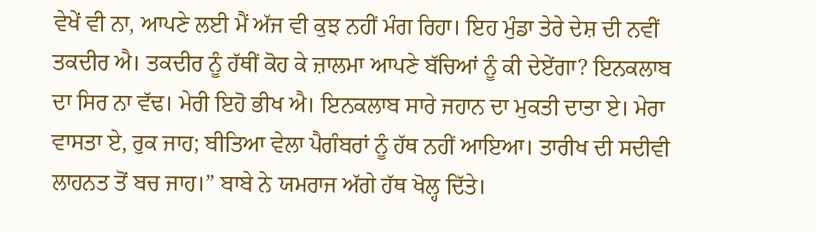ਵੇਖੇਂ ਵੀ ਨਾ, ਆਪਣੇ ਲਈ ਮੈਂ ਅੱਜ ਵੀ ਕੁਝ ਨਹੀਂ ਮੰਗ ਰਿਹਾ। ਇਹ ਮੁੰਡਾ ਤੇਰੇ ਦੇਸ਼ ਦੀ ਨਵੀਂ ਤਕਦੀਰ ਐ। ਤਕਦੀਰ ਨੂੰ ਹੱਥੀਂ ਕੋਹ ਕੇ ਜ਼ਾਲਮਾ ਆਪਣੇ ਬੱਚਿਆਂ ਨੂੰ ਕੀ ਦੇਏਂਗਾ? ਇਨਕਲਾਬ ਦਾ ਸਿਰ ਨਾ ਵੱਢ। ਮੇਰੀ ਇਹੋ ਭੀਖ ਐ। ਇਨਕਲਾਬ ਸਾਰੇ ਜਹਾਨ ਦਾ ਮੁਕਤੀ ਦਾਤਾ ਏ। ਮੇਰਾ ਵਾਸਤਾ ਏ, ਰੁਕ ਜਾਹ; ਬੀਤਿਆ ਵੇਲਾ ਪੈਗੰਬਰਾਂ ਨੂੰ ਹੱਥ ਨਹੀਂ ਆਇਆ। ਤਾਰੀਖ ਦੀ ਸਦੀਵੀ ਲਾਹਨਤ ਤੋਂ ਬਚ ਜਾਹ।” ਬਾਬੇ ਨੇ ਯਮਰਾਜ ਅੱਗੇ ਹੱਥ ਖੋਲ੍ਹ ਦਿੱਤੇ।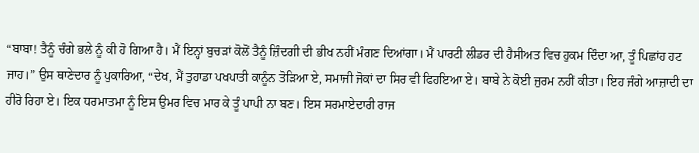“ਬਾਬਾ! ਤੈਨੂੰ ਚੰਗੇ ਭਲੇ ਨੂੰ ਕੀ ਹੋ ਗਿਆ ਹੈ। ਮੈਂ ਇਨ੍ਹਾਂ ਬੁਚੜਾਂ ਕੋਲੋਂ ਤੈਨੂੰ ਜ਼ਿੰਦਗੀ ਦੀ ਭੀਖ ਨਹੀਂ ਮੰਗਣ ਦਿਆਂਗਾ। ਮੈਂ ਪਾਰਟੀ ਲੀਡਰ ਦੀ ਹੈਸੀਅਤ ਵਿਚ ਹੁਕਮ ਦਿੰਦਾ ਆ, ਤੂੰ ਪਿਛਾਂਹ ਹਟ ਜਾਹ।” ਉਸ ਥਾਣੇਦਾਰ ਨੂੰ ਪੁਕਾਰਿਆ, “ਦੇਖ, ਮੈਂ ਤੁਹਾਡਾ ਪਖਪਾਤੀ ਕਾਨੂੰਨ ਤੋੜਿਆ ਏ, ਸਮਾਜੀ ਜੋਕਾਂ ਦਾ ਸਿਰ ਵੀ ਫਿਹਇਆ ਏ। ਬਾਬੇ ਨੇ ਕੋਈ ਜੁਰਮ ਨਹੀਂ ਕੀਤਾ। ਇਹ ਜੰਗੇ ਆਜ਼ਾਦੀ ਦਾ ਹੀਰੋ ਰਿਹਾ ਏ। ਇਕ ਧਰਮਾਤਮਾ ਨੂੰ ਇਸ ਉਮਰ ਵਿਚ ਮਾਰ ਕੇ ਤੂੰ ਪਾਪੀ ਨਾ ਬਣ। ਇਸ ਸਰਮਾਏਦਾਰੀ ਰਾਜ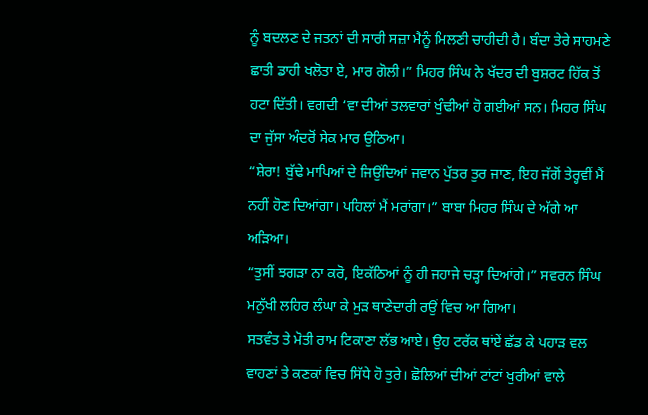ਨੂੰ ਬਦਲਣ ਦੇ ਜਤਨਾਂ ਦੀ ਸਾਰੀ ਸਜ਼ਾ ਮੈਨੂੰ ਮਿਲਣੀ ਚਾਹੀਦੀ ਹੈ। ਬੰਦਾ ਤੇਰੇ ਸਾਹਮਣੇ ਛਾਤੀ ਡਾਹੀ ਖਲੋਤਾ ਏ, ਮਾਰ ਗੋਲੀ।” ਮਿਹਰ ਸਿੰਘ ਨੇ ਖੱਦਰ ਦੀ ਬੁਸ਼ਰਟ ਹਿੱਕ ਤੋਂ ਹਟਾ ਦਿੱਤੀ। ਵਗਦੀ ‘ਵਾ ਦੀਆਂ ਤਲਵਾਰਾਂ ਖੁੰਢੀਆਂ ਹੋ ਗਈਆਂ ਸਨ। ਮਿਹਰ ਸਿੰਘ ਦਾ ਜੁੱਸਾ ਅੰਦਰੋਂ ਸੇਕ ਮਾਰ ਉਠਿਆ।
“ਸ਼ੇਰਾ! ਬੁੱਢੇ ਮਾਪਿਆਂ ਦੇ ਜਿਉਂਦਿਆਂ ਜਵਾਨ ਪੁੱਤਰ ਤੁਰ ਜਾਣ, ਇਹ ਜੱਗੋਂ ਤੇਰ੍ਹਵੀਂ ਮੈਂ ਨਹੀਂ ਹੋਣ ਦਿਆਂਗਾ। ਪਹਿਲਾਂ ਮੈਂ ਮਰਾਂਗਾ।” ਬਾਬਾ ਮਿਹਰ ਸਿੰਘ ਦੇ ਅੱਗੇ ਆ ਅੜਿਆ।
“ਤੁਸੀਂ ਝਗੜਾ ਨਾ ਕਰੋ, ਇਕੱਠਿਆਂ ਨੂੰ ਹੀ ਜਹਾਜੇ ਚੜ੍ਹਾ ਦਿਆਂਗੇ।” ਸਵਰਨ ਸਿੰਘ ਮਨੁੱਖੀ ਲਹਿਰ ਲੰਘਾ ਕੇ ਮੁੜ ਥਾਣੇਦਾਰੀ ਰਉਂ ਵਿਚ ਆ ਗਿਆ।
ਸਤਵੰਤ ਤੇ ਮੋਤੀ ਰਾਮ ਟਿਕਾਣਾ ਲੱਭ ਆਏ। ਉਹ ਟਰੱਕ ਥਾਂਏਂ ਛੱਡ ਕੇ ਪਹਾੜ ਵਲ ਵਾਹਣਾਂ ਤੇ ਕਣਕਾਂ ਵਿਚ ਸਿੱਧੇ ਹੋ ਤੁਰੇ। ਛੋਲਿਆਂ ਦੀਆਂ ਟਾਂਟਾਂ ਖੁਰੀਆਂ ਵਾਲੇ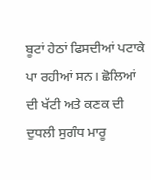ਬੂਟਾਂ ਹੇਠਾਂ ਫਿਸਦੀਆਂ ਪਟਾਕੇ ਪਾ ਰਹੀਆਂ ਸਨ। ਛੋਲਿਆਂ ਦੀ ਖੱਟੀ ਅਤੇ ਕਣਕ ਦੀ ਦੁਧਲੀ ਸੁਗੰਧ ਮਾਰੂ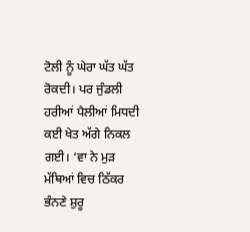ਟੋਲੀ ਨੂੰ ਘੇਰਾ ਘੱਤ ਘੱਤ ਰੋਕਦੀ। ਪਰ ਜੁੰਡਲੀ ਹਰੀਆਂ ਪੈਲੀਆਂ ਮਿਧਦੀ ਕਈ ਖੇਤ ਅੱਗੇ ਨਿਕਲ ਗਈ। ‘ਵਾ ਨੇ ਮੁੜ ਮੱਥਿਆਂ ਵਿਚ ਠਿੱਕਰ ਭੰਨਣੇ ਸ਼ੁਰੂ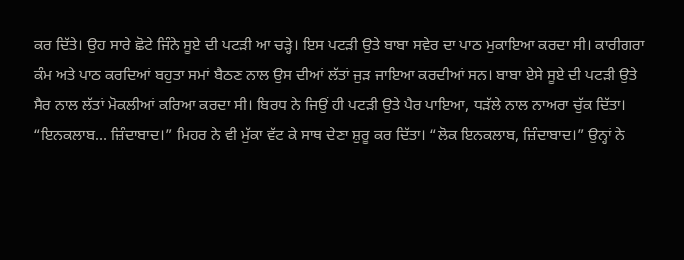ਕਰ ਦਿੱਤੇ। ਉਹ ਸਾਰੇ ਛੋਟੇ ਜਿੰਨੇ ਸੂਏ ਦੀ ਪਟੜੀ ਆ ਚੜ੍ਹੇ। ਇਸ ਪਟੜੀ ਉਤੇ ਬਾਬਾ ਸਵੇਰ ਦਾ ਪਾਠ ਮੁਕਾਇਆ ਕਰਦਾ ਸੀ। ਕਾਰੀਗਰਾ ਕੰਮ ਅਤੇ ਪਾਠ ਕਰਦਿਆਂ ਬਹੁਤਾ ਸਮਾਂ ਬੈਠਣ ਨਾਲ ਉਸ ਦੀਆਂ ਲੱਤਾਂ ਜੁੜ ਜਾਇਆ ਕਰਦੀਆਂ ਸਨ। ਬਾਬਾ ਏਸੇ ਸੂਏ ਦੀ ਪਟੜੀ ਉਤੇ ਸੈਰ ਨਾਲ ਲੱਤਾਂ ਮੋਕਲੀਆਂ ਕਰਿਆ ਕਰਦਾ ਸੀ। ਬਿਰਧ ਨੇ ਜਿਉਂ ਹੀ ਪਟੜੀ ਉਤੇ ਪੈਰ ਪਾਇਆ, ਧੜੱਲੇ ਨਾਲ ਨਾਅਰਾ ਚੁੱਕ ਦਿੱਤਾ।
“ਇਨਕਲਾਬ… ਜ਼ਿੰਦਾਬਾਦ।” ਮਿਹਰ ਨੇ ਵੀ ਮੁੱਕਾ ਵੱਟ ਕੇ ਸਾਥ ਦੇਣਾ ਸ਼ੁਰੂ ਕਰ ਦਿੱਤਾ। “ਲੋਕ ਇਨਕਲਾਬ, ਜ਼ਿੰਦਾਬਾਦ।” ਉਨ੍ਹਾਂ ਨੇ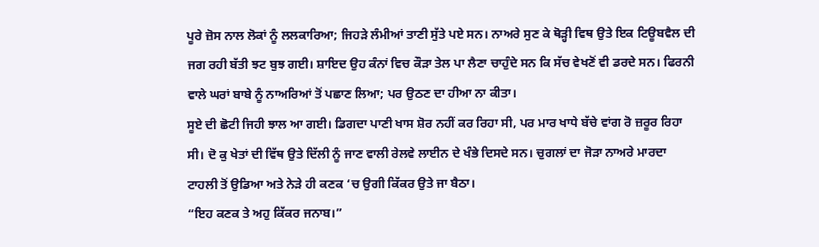ਪੂਰੇ ਜ਼ੋਸ ਨਾਲ ਲੋਕਾਂ ਨੂੰ ਲਲਕਾਰਿਆ; ਜਿਹੜੇ ਲੰਮੀਆਂ ਤਾਣੀ ਸੁੱਤੇ ਪਏ ਸਨ। ਨਾਅਰੇ ਸੁਣ ਕੇ ਥੋੜ੍ਹੀ ਵਿਥ ਉਤੇ ਇਕ ਟਿਊਬਵੈਲ ਦੀ ਜਗ ਰਹੀ ਬੱਤੀ ਝਟ ਬੁਝ ਗਈ। ਸ਼ਾਇਦ ਉਹ ਕੰਨਾਂ ਵਿਚ ਕੌੜਾ ਤੇਲ ਪਾ ਲੈਣਾ ਚਾਹੁੰਦੇ ਸਨ ਕਿ ਸੱਚ ਵੇਖਣੋਂ ਵੀ ਡਰਦੇ ਸਨ। ਫਿਰਨੀ ਵਾਲੇ ਘਰਾਂ ਬਾਬੇ ਨੂੰ ਨਾਅਰਿਆਂ ਤੋਂ ਪਛਾਣ ਲਿਆ; ਪਰ ਉਠਣ ਦਾ ਹੀਆ ਨਾ ਕੀਤਾ।
ਸੂਏ ਦੀ ਛੋਟੀ ਜਿਹੀ ਝਾਲ ਆ ਗਈ। ਡਿਗਦਾ ਪਾਣੀ ਖਾਸ ਸ਼ੋਰ ਨਹੀਂ ਕਰ ਰਿਹਾ ਸੀ, ਪਰ ਮਾਰ ਖਾਧੇ ਬੱਚੇ ਵਾਂਗ ਰੋ ਜ਼ਰੂਰ ਰਿਹਾ ਸੀ। ਦੋ ਕੁ ਖੇਤਾਂ ਦੀ ਵਿੱਥ ਉਤੇ ਦਿੱਲੀ ਨੂੰ ਜਾਣ ਵਾਲੀ ਰੇਲਵੇ ਲਾਈਨ ਦੇ ਖੰਭੇ ਦਿਸਦੇ ਸਨ। ਚੁਗਲਾਂ ਦਾ ਜੋੜਾ ਨਾਅਰੇ ਮਾਰਦਾ ਟਾਹਲੀ ਤੋਂ ਉਡਿਆ ਅਤੇ ਨੇੜੇ ਹੀ ਕਣਕ ‘ਚ ਉਗੀ ਕਿੱਕਰ ਉਤੇ ਜਾ ਬੈਠਾ।
“ਇਹ ਕਣਕ ਤੇ ਅਹੁ ਕਿੱਕਰ ਜਨਾਬ।”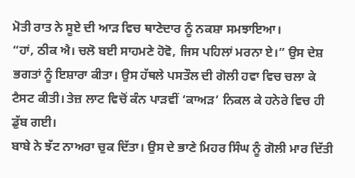ਮੋਤੀ ਰਾਤ ਨੇ ਸੂਏ ਦੀ ਆੜ ਵਿਚ ਥਾਣੇਦਾਰ ਨੂੰ ਨਕਸ਼ਾ ਸਮਝਾਇਆ।
“ਹਾਂ, ਠੀਕ ਐ। ਚਲੋ ਬਈ ਸਾਹਮਣੇ ਹੋਵੋ, ਜਿਸ ਪਹਿਲਾਂ ਮਰਨਾ ਏ।” ਉਸ ਦੇਸ਼ ਭਗਤਾਂ ਨੂੰ ਇਸ਼ਾਰਾ ਕੀਤਾ। ਉਸ ਹੱਥਲੇ ਪਸਤੌਲ ਦੀ ਗੋਲੀ ਹਵਾ ਵਿਚ ਚਲਾ ਕੇ ਟੈਸਟ ਕੀਤੀ। ਤੇਜ਼ ਲਾਟ ਵਿਚੋਂ ਕੰਨ ਪਾੜਵੀਂ ‘ਕਾਅੜ’ ਨਿਕਲ ਕੇ ਹਨੇਰੇ ਵਿਚ ਹੀ ਡੁੱਬ ਗਈ।
ਬਾਬੇ ਨੇ ਝੱਟ ਨਾਅਰਾ ਚੁਕ ਦਿੱਤਾ। ਉਸ ਦੇ ਭਾਣੇ ਮਿਹਰ ਸਿੰਘ ਨੂੰ ਗੋਲੀ ਮਾਰ ਦਿੱਤੀ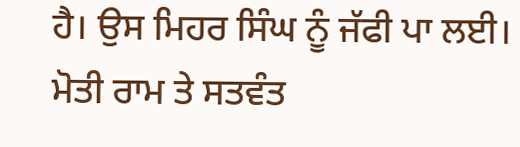ਹੈ। ਉਸ ਮਿਹਰ ਸਿੰਘ ਨੂੰ ਜੱਫੀ ਪਾ ਲਈ। ਮੋਤੀ ਰਾਮ ਤੇ ਸਤਵੰਤ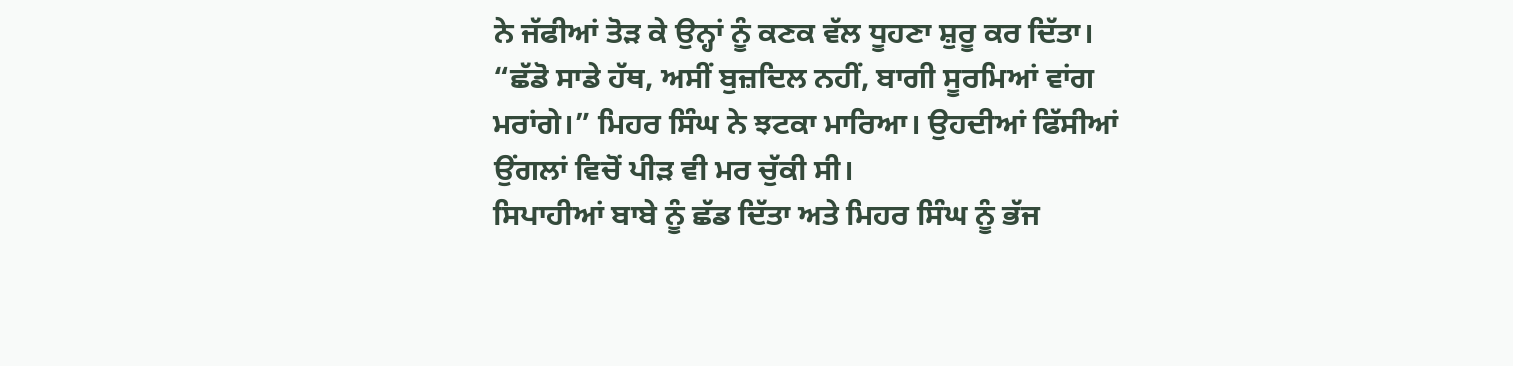ਨੇ ਜੱਫੀਆਂ ਤੋੜ ਕੇ ਉਨ੍ਹਾਂ ਨੂੰ ਕਣਕ ਵੱਲ ਧੂਹਣਾ ਸ਼ੁਰੂ ਕਰ ਦਿੱਤਾ।
“ਛੱਡੋ ਸਾਡੇ ਹੱਥ, ਅਸੀਂ ਬੁਜ਼ਦਿਲ ਨਹੀਂ, ਬਾਗੀ ਸੂਰਮਿਆਂ ਵਾਂਗ ਮਰਾਂਗੇ।” ਮਿਹਰ ਸਿੰਘ ਨੇ ਝਟਕਾ ਮਾਰਿਆ। ਉਹਦੀਆਂ ਫਿੱਸੀਆਂ ਉਂਗਲਾਂ ਵਿਚੋਂ ਪੀੜ ਵੀ ਮਰ ਚੁੱਕੀ ਸੀ।
ਸਿਪਾਹੀਆਂ ਬਾਬੇ ਨੂੰ ਛੱਡ ਦਿੱਤਾ ਅਤੇ ਮਿਹਰ ਸਿੰਘ ਨੂੰ ਭੱਜ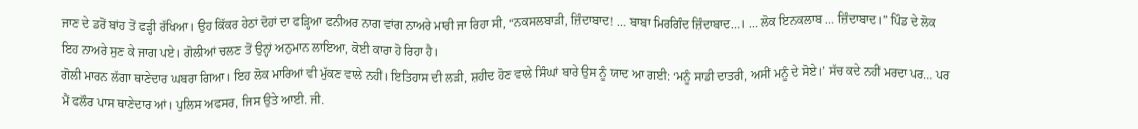ਜਾਣ ਦੇ ਡਰੋਂ ਬਾਂਹ ਤੋਂ ਫੜ੍ਹੀ ਰੱਖਿਆ। ਉਹ ਕਿੱਕਰ ਹੇਠਾਂ ਦੋਹਾਂ ਦਾ ਫੜ੍ਹਿਆ ਫਨੀਅਰ ਨਾਗ ਵਾਂਗ ਨਾਅਰੇ ਮਾਰੀ ਜਾ ਰਿਹਾ ਸੀ, “ਨਕਸਲਬਾੜੀ, ਜ਼ਿੰਦਾਬਾਦ! … ਬਾਬਾ ਮਿਰਗਿੰਦ ਜ਼ਿੰਦਾਬਾਦ…। … ਲੋਕ ਇਨਕਲਾਬ … ਜ਼ਿੰਦਾਬਾਦ।” ਪਿੰਡ ਦੇ ਲੋਕ ਇਹ ਨਾਅਰੇ ਸੁਣ ਕੇ ਜਾਗ ਪਏ। ਗੋਲੀਆਂ ਚਲਣ ਤੋਂ ਉਨ੍ਹਾਂ ਅਨੁਮਾਨ ਲਾਇਆ, ਕੋਈ ਕਾਰਾ ਹੋ ਰਿਹਾ ਹੈ।
ਗੋਲੀ ਮਾਰਨ ਲੱਗਾ ਥਾਣੇਦਾਰ ਘਬਰਾ ਗਿਆ। ਇਹ ਲੋਕ ਮਾਰਿਆਂ ਵੀ ਮੁੱਕਣ ਵਾਲੇ ਨਹੀਂ। ਇਤਿਹਾਸ ਦੀ ਲੜੀ, ਸ਼ਹੀਦ ਹੋਣ ਵਾਲੇ ਸਿੰਘਾਂ ਬਾਰੇ ਉਸ ਨੂੰ ਯਾਦ ਆ ਗਈ: ‘ਮਨੂੰ ਸਾਡੀ ਦਾਤਰੀ, ਅਸੀਂ ਮਨੂੰ ਦੇ ਸੋਏ।’ ਸੱਚ ਕਦੇ ਨਹੀਂ ਮਰਦਾ ਪਰ… ਪਰ ਮੈਂ ਫਲੌਰ ਪਾਸ ਥਾਣੇਦਾਰ ਆਂ। ਪੁਲਿਸ ਅਫਸਰ, ਜਿਸ ਉਤੇ ਆਈ. ਜੀ.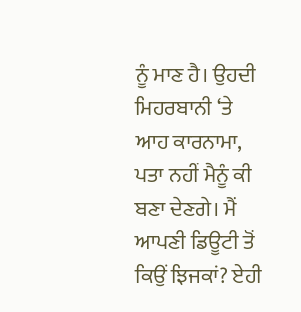ਨੂੰ ਮਾਣ ਹੈ। ਉਹਦੀ ਮਿਹਰਬਾਨੀ ‘ਤੇ ਆਹ ਕਾਰਨਾਮਾ, ਪਤਾ ਨਹੀਂ ਮੈਨੂੰ ਕੀ ਬਣਾ ਦੇਣਗੇ। ਮੈਂ ਆਪਣੀ ਡਿਊਟੀ ਤੋਂ ਕਿਉਂ ਝਿਜਕਾਂ? ਏਹੀ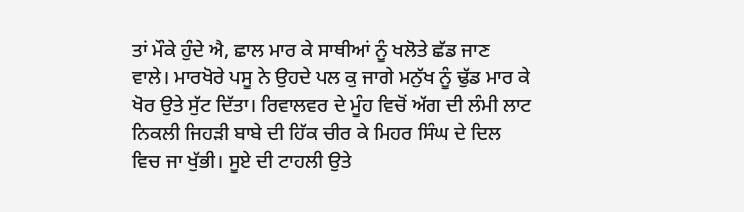ਤਾਂ ਮੌਕੇ ਹੁੰਦੇ ਐ, ਛਾਲ ਮਾਰ ਕੇ ਸਾਥੀਆਂ ਨੂੰ ਖਲੋਤੇ ਛੱਡ ਜਾਣ ਵਾਲੇ। ਮਾਰਖੋਰੇ ਪਸੂ ਨੇ ਉਹਦੇ ਪਲ ਕੁ ਜਾਗੇ ਮਨੁੱਖ ਨੂੰ ਢੁੱਡ ਮਾਰ ਕੇ ਖੋਰ ਉਤੇ ਸੁੱਟ ਦਿੱਤਾ। ਰਿਵਾਲਵਰ ਦੇ ਮੂੰਹ ਵਿਚੋਂ ਅੱਗ ਦੀ ਲੰਮੀ ਲਾਟ ਨਿਕਲੀ ਜਿਹੜੀ ਬਾਬੇ ਦੀ ਹਿੱਕ ਚੀਰ ਕੇ ਮਿਹਰ ਸਿੰਘ ਦੇ ਦਿਲ ਵਿਚ ਜਾ ਖੁੱਭੀ। ਸੂਏ ਦੀ ਟਾਹਲੀ ਉਤੇ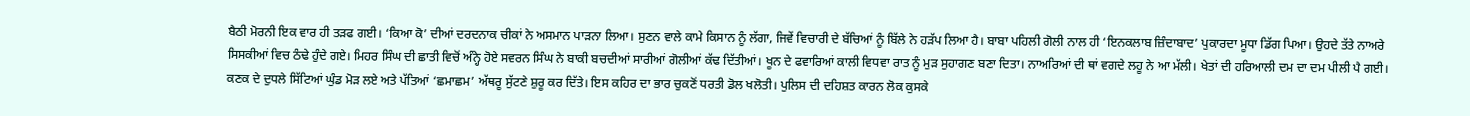ਬੈਠੀ ਮੋਰਨੀ ਇਕ ਵਾਰ ਹੀ ਤੜਫ ਗਈ। ‘ਕਿਆ ਕੋ’ ਦੀਆਂ ਦਰਦਨਾਕ ਚੀਕਾਂ ਨੇ ਅਸਮਾਨ ਪਾੜਨਾ ਲਿਆ। ਸੁਣਨ ਵਾਲੇ ਕਾਮੇ ਕਿਸਾਨ ਨੂੰ ਲੱਗਾ, ਜਿਵੇਂ ਵਿਚਾਰੀ ਦੇ ਬੱਚਿਆਂ ਨੂੰ ਬਿੱਲੇ ਨੇ ਹੜੱਪ ਲਿਆ ਹੈ। ਬਾਬਾ ਪਹਿਲੀ ਗੋਲੀ ਨਾਲ ਹੀ ‘ਇਨਕਲਾਬ ਜ਼ਿੰਦਾਬਾਦ’ ਪੁਕਾਰਦਾ ਮੂਧਾ ਡਿੱਗ ਪਿਆ। ਉਹਦੇ ਤੱਤੇ ਨਾਅਰੇ ਸਿਸਕੀਆਂ ਵਿਚ ਠੰਢੇ ਹੁੰਦੇ ਗਏ। ਮਿਹਰ ਸਿੰਘ ਦੀ ਛਾਤੀ ਵਿਚੋਂ ਅੰਨ੍ਹੇ ਹੋਏ ਸਵਰਨ ਸਿੰਘ ਨੇ ਬਾਕੀ ਬਚਦੀਆਂ ਸਾਰੀਆਂ ਗੋਲੀਆਂ ਕੱਢ ਦਿੱਤੀਆਂ। ਖੂਨ ਦੇ ਫਵਾਰਿਆਂ ਕਾਲੀ ਵਿਧਵਾ ਰਾਤ ਨੂੰ ਮੁੜ ਸੁਹਾਗਣ ਬਣਾ ਦਿਤਾ। ਨਾਅਰਿਆਂ ਦੀ ਥਾਂ ਵਗਦੇ ਲਹੂ ਨੇ ਆ ਮੱਲੀ। ਖੇਤਾਂ ਦੀ ਹਰਿਆਲੀ ਦਮ ਦਾ ਦਮ ਪੀਲੀ ਪੈ ਗਈ। ਕਣਕ ਦੇ ਦੁਧਲੇ ਸਿੱਟਿਆਂ ਘੁੰਡ ਮੋੜ ਲਏ ਅਤੇ ਪੱਤਿਆਂ ‘ਛਮਾਛਮ’ ਅੱਥਰੂ ਸੁੱਟਣੇ ਸ਼ੁਰੂ ਕਰ ਦਿੱਤੇ। ਇਸ ਕਹਿਰ ਦਾ ਭਾਰ ਚੁਕਣੋਂ ਧਰਤੀ ਡੋਲ ਖਲੋਤੀ। ਪੁਲਿਸ ਦੀ ਦਹਿਸ਼ਤ ਕਾਰਨ ਲੋਕ ਕੁਸਕੇ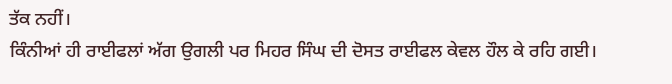ਤੱਕ ਨਹੀਂ।
ਕਿੰਨੀਆਂ ਹੀ ਰਾਈਫਲਾਂ ਅੱਗ ਉਗਲੀ ਪਰ ਮਿਹਰ ਸਿੰਘ ਦੀ ਦੋਸਤ ਰਾਈਫਲ ਕੇਵਲ ਹੌਲ ਕੇ ਰਹਿ ਗਈ।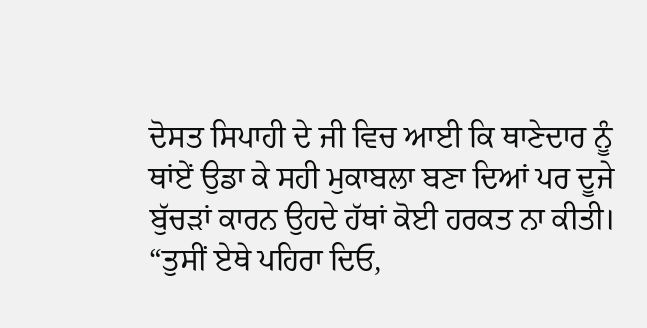ਦੋਸਤ ਸਿਪਾਹੀ ਦੇ ਜੀ ਵਿਚ ਆਈ ਕਿ ਥਾਣੇਦਾਰ ਨੂੰ ਥਾਂਏਂ ਉਡਾ ਕੇ ਸਹੀ ਮੁਕਾਬਲਾ ਬਣਾ ਦਿਆਂ ਪਰ ਦੂਜੇ ਬੁੱਚੜਾਂ ਕਾਰਨ ਉਹਦੇ ਹੱਥਾਂ ਕੋਈ ਹਰਕਤ ਨਾ ਕੀਤੀ।
“ਤੁਸੀਂ ਏਥੇ ਪਹਿਰਾ ਦਿਓ,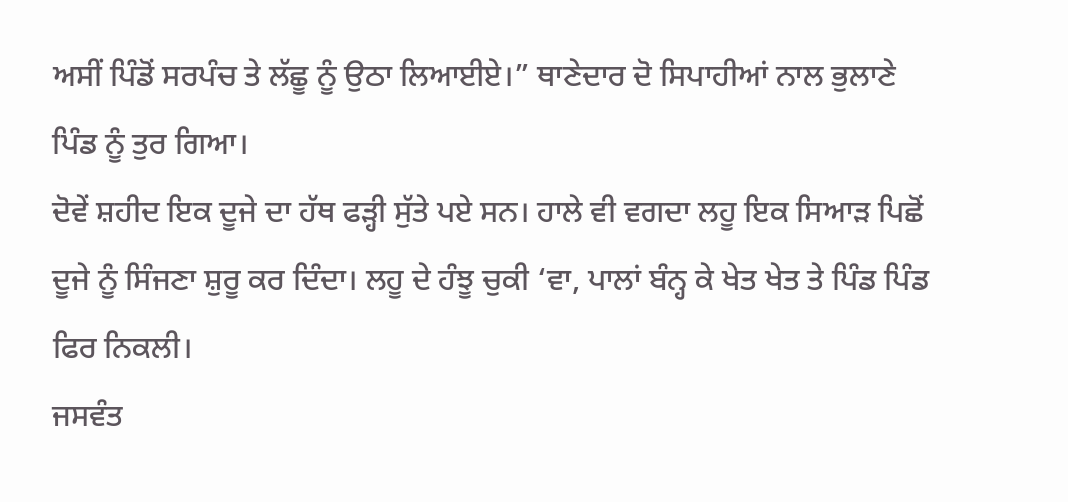ਅਸੀਂ ਪਿੰਡੋਂ ਸਰਪੰਚ ਤੇ ਲੱਛੂ ਨੂੰ ਉਠਾ ਲਿਆਈਏ।” ਥਾਣੇਦਾਰ ਦੋ ਸਿਪਾਹੀਆਂ ਨਾਲ ਭੁਲਾਣੇ ਪਿੰਡ ਨੂੰ ਤੁਰ ਗਿਆ।
ਦੋਵੇਂ ਸ਼ਹੀਦ ਇਕ ਦੂਜੇ ਦਾ ਹੱਥ ਫੜ੍ਹੀ ਸੁੱਤੇ ਪਏ ਸਨ। ਹਾਲੇ ਵੀ ਵਗਦਾ ਲਹੂ ਇਕ ਸਿਆੜ ਪਿਛੋਂ ਦੂਜੇ ਨੂੰ ਸਿੰਜਣਾ ਸ਼ੁਰੂ ਕਰ ਦਿੰਦਾ। ਲਹੂ ਦੇ ਹੰਝੂ ਚੁਕੀ ‘ਵਾ, ਪਾਲਾਂ ਬੰਨ੍ਹ ਕੇ ਖੇਤ ਖੇਤ ਤੇ ਪਿੰਡ ਪਿੰਡ ਫਿਰ ਨਿਕਲੀ।
ਜਸਵੰਤ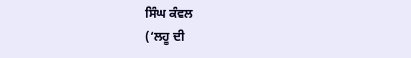ਸਿੰਘ ਕੰਵਲ
(‘ਲਹੂ ਦੀ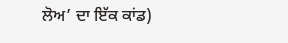ਲੋਅ’ ਦਾ ਇੱਕ ਕਾਂਡ)